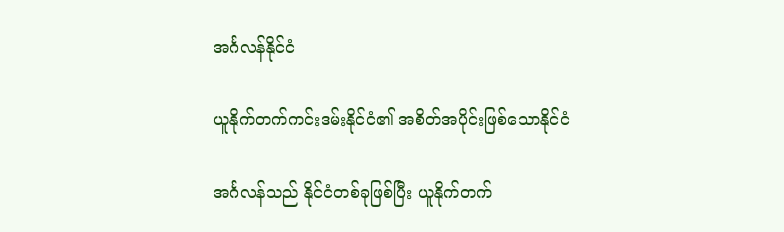အင်္ဂလန်နိုင်ငံ

ယူနိုက်တက်ကင်းဒမ်းနိုင်ငံ၏ အစိတ်အပိုင်းဖြစ်သောနိုင်ငံ

အင်္ဂလန်သည် နိုင်ငံတစ်ခုဖြစ်ပြီး ယူနိုက်တက်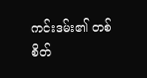ကင်းဒမ်း၏ တစ်စိတ်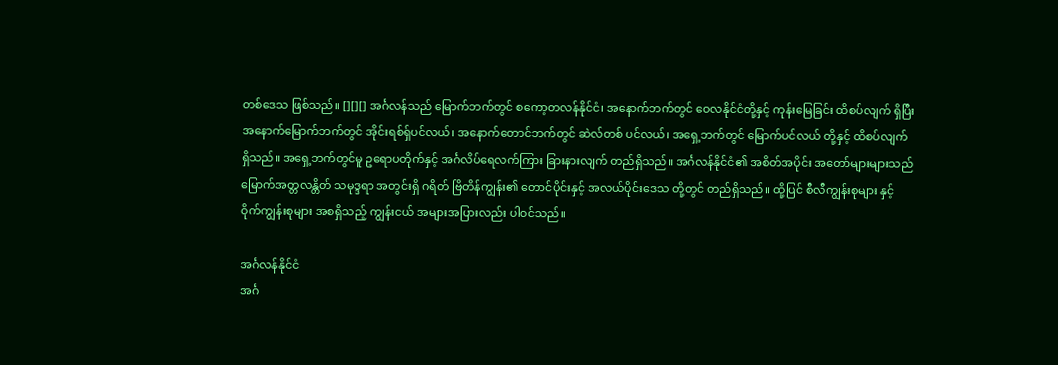တစ်ဒေသ ဖြစ်သည်။ [][][] အင်္ဂလန်သည် မြောက်ဘက်တွင် စကော့တလန်နိုင်ငံ၊ အနောက်ဘက်တွင် ဝေလနိုင်ငံတို့နှင့် ကုန်းမြေခြင်း ထိစပ်လျက် ရှိပြီး အနောက်မြောက်ဘက်တွင် အိုင်းရစ်ရှ်ပင်လယ်၊ အနောက်တောင်ဘက်တွင် ဆဲလ်တစ် ပင်လယ်၊ အရှေ့ဘက်တွင် မြောက်ပင်လယ် တို့နှင့် ထိစပ်လျက် ရှိသည်။ အရှေ့ဘက်တွင်မူ ဥရောပတိုက်နှင့် အင်္ဂလိပ်ရေလက်ကြား ခြားနားလျက် တည်ရှိသည်။ အင်္ဂလန်နိုင်ငံ၏ အစိတ်အပိုင်း အတော်များများသည် မြောက်အတ္တလန္တိတ် သမုဒ္ဒရာ အတွင်းရှိ ဂရိတ် ဗြိတိန်ကျွန်း၏ တောင်ပိုင်းနှင့် အလယ်ပိုင်းဒေသ တို့တွင် တည်ရှိသည်။ ထို့ပြင် စီလီကျွန်းစုများ နှင့် ဝိုက်ကျွန်းစုများ အစရှိသည့် ကျွန်းငယ် အများအပြားလည်း ပါဝင်သည်။

အင်္ဂလန်နိုင်ငံ
အင်္ဂ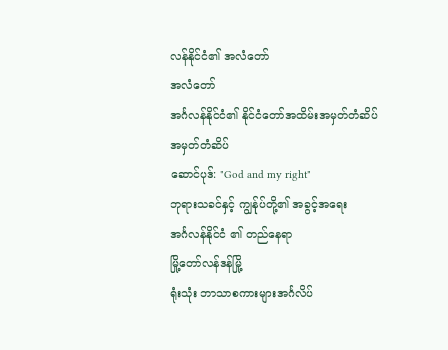လန်နိုင်ငံ၏ အလံတော်
အလံတော်
အင်္ဂလန်နိုင်ငံ၏ နိုင်ငံတော်အထိမ်းအမှတ်တံဆိပ်
အမှတ်တံဆိပ်
ဆောင်ပုဒ်: "God and my right"
ဘုရားသခင်နှင့် ကျွန်ုပ်တို့၏ အခွင့်အရေး
အင်္ဂလန်နိုင်ငံ ၏ တည်နေရာ
မြို့တော်လန်ဒန်မြို့
ရုံးသုံး ဘာသာစကားများအင်္ဂလိပ်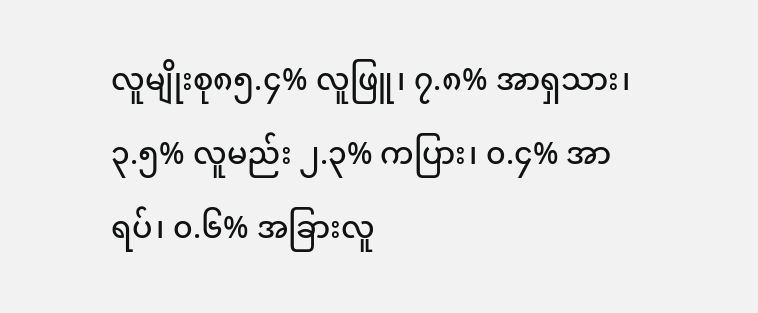လူမျိုးစု၈၅.၄% လူဖြူ၊ ၇.၈% အာရှသား၊ ၃.၅% လူမည်း ၂.၃% ကပြား၊ ၀.၄% အာရပ်၊ ၀.၆% အခြားလူ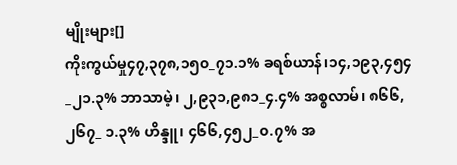မျိုးများ[]
ကိုးကွယ်မှု၄၇,၃၇၈,၁၅၀_၇၁.၁% ခရစ်ယာန်၊၁၄,၁၉၃,၄၅၄_၂၁.၃% ဘာသာမဲ့၊ ၂,၉၃၁,၉၈၁_၄.၄% အစ္စလာမ်၊ ၈၆၆,၂၆၇_ ၁.၃% ဟိန္ဒူ၊ ၄၆၆,၄၅၂_၀.၇% အ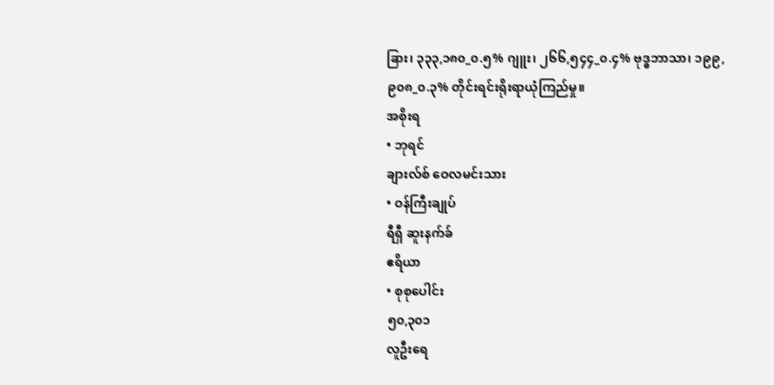ခြား၊ ၃၃၃,၁၈၀_၀.၅% ဂျူး၊ ၂၆၆,၅၄၄_၀.၄% ဗုဒ္ဓဘာသာ၊ ၁၉၉,၉၀၈_၀.၃% တိုင်းရင်းရိုးရာယုံကြည်မှု။
အစိုးရ
• ဘုရင်
ချားလ်စ် ဝေလမင်းသား
• ဝန်ကြီးချုပ်
ရီရှီ ဆူးနက်ခ်
ဧရိယာ
• စုစုပေါင်း
၅၀,၃၀၁
လူဦးရေ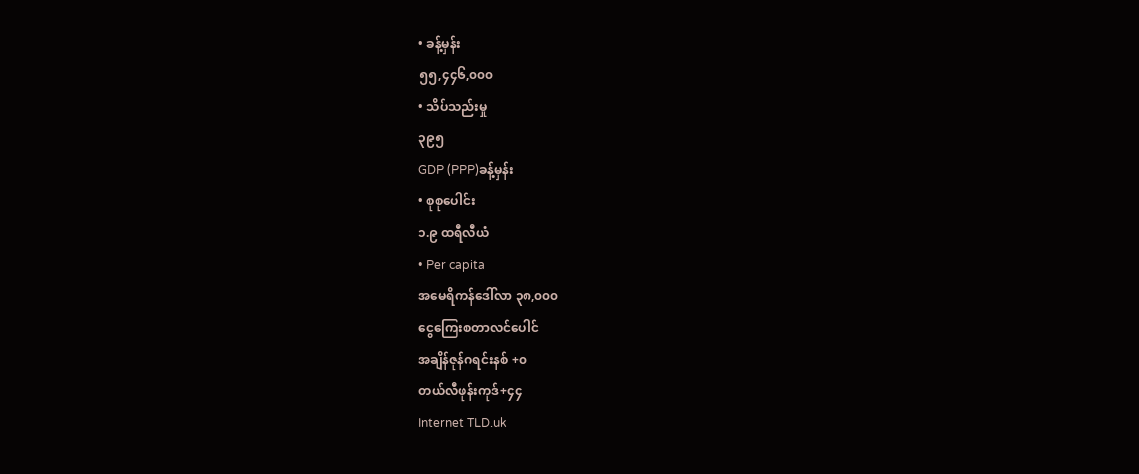• ခန့်မှန်း
၅၅,၄၄၆,၀၀၀
• သိပ်သည်းမှု
၃၉၅
GDP (PPP)ခန့်မှန်း
• စုစုပေါင်း
၁.၉ ထရီလီယံ
• Per capita
အမေရိကန်ဒေါ်လာ ၃၈,၀၀၀
ငွေကြေးစတာလင်ပေါင်
အချိန်ဇုန်ဂရင်းနစ် +၀
တယ်လီဖုန်းကုဒ်+၄၄
Internet TLD.uk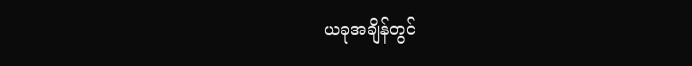ယခုအချိန်တွင်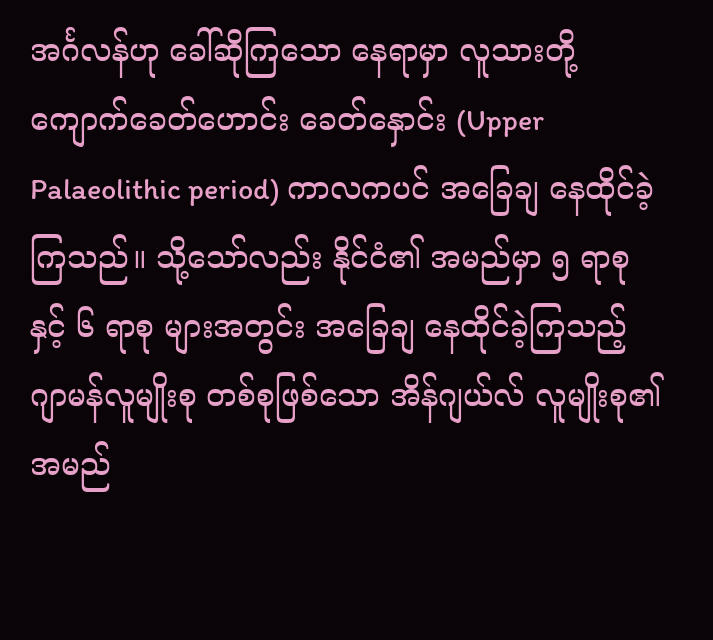အင်္ဂလန်ဟု ခေါ်ဆိုကြသော နေရာမှာ လူသားတို့ ကျောက်ခေတ်ဟောင်း ခေတ်နှောင်း (Upper Palaeolithic period) ကာလကပင် အခြေချ နေထိုင်ခဲ့ကြသည်။ သို့သော်လည်း နိုင်ငံ၏ အမည်မှာ ၅ ရာစုနှင့် ၆ ရာစု များအတွင်း အခြေချ နေထိုင်ခဲ့ကြသည့် ဂျာမန်လူမျိုးစု တစ်စုဖြစ်သော အိန်ဂျယ်လ် လူမျိုးစု၏ အမည်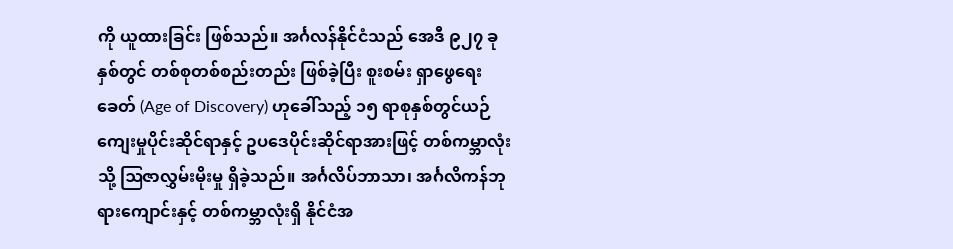ကို ယူထားခြင်း ဖြစ်သည်။ အင်္ဂလန်နိုင်ငံသည် အေဒီ ၉၂၇ ခုနှစ်တွင် တစ်စုတစ်စည်းတည်း ဖြစ်ခဲ့ပြီး စူးစမ်း ရှာဖွေရေးခေတ် (Age of Discovery) ဟုခေါ်သည့် ၁၅ ရာစုနှစ်တွင်ယဉ်ကျေးမှုပိုင်းဆိုင်ရာနှင့် ဥပဒေပိုင်းဆိုင်ရာအားဖြင့် တစ်ကမ္ဘာလုံးသို့ ဩဇာလွှမ်းမိုးမှု ရှိခဲ့သည်။ အင်္ဂလိပ်ဘာသာ၊ အင်္ဂလိကန်ဘုရားကျောင်းနှင့် တစ်ကမ္ဘာလုံးရှိ နိုင်ငံအ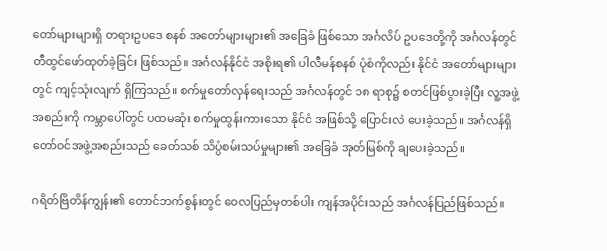တော်များများရှိ တရားဥပဒေ စနစ် အတော်များများ၏ အခြေခံ ဖြစ်သော အင်္ဂလိပ် ဥပဒေတို့ကို အင်္ဂလန်တွင် တီထွင်ဖော်ထုတ်ခဲ့ခြင်း ဖြစ်သည်။ အင်္ဂလန်နိုင်ငံ အစိုးရ၏ ပါလီမန်စနစ် ပုံစံကိုလည်း နိုင်ငံ အတော်များများတွင် ကျင့်သုံးလျက် ရှိကြသည်။ စက်မှုတော်လှန်ရေးသည် အင်္ဂလန်တွင် ၁၈ ရာစု၌ စတင်ဖြစ်ပွားခဲ့ပြီး လူ့အဖွဲ့အစည်းကို ကမ္ဘာပေါ်တွင် ပထမဆုံး စက်မှုထွန်းကားသော နိုင်ငံ အဖြစ်သို့ ပြောင်းလဲ ပေးခဲ့သည်။ အင်္ဂလန်ရှိ တော်ဝင်အဖွဲ့အစည်းသည် ခေတ်သစ် သိပ္ပံစမ်းသပ်မှုများ၏ အခြေခံ အုတ်မြစ်ကို ချပေးခဲ့သည်။

ဂရိတ်ဗြိတိန်ကျွန်း၏ တောင်ဘက်စွန်းတွင် ဝေလပြည်မှတစ်ပါး ကျန်အပိုင်းသည် အင်္ဂလန်ပြည်ဖြစ်သည်။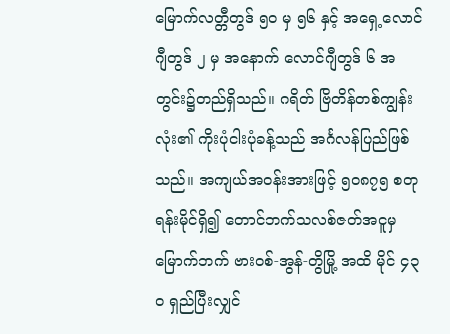မြောက်လတ္တီတွဒ် ၅ဝ မှ ၅၆ နှင့် အရှေ့လောင်ဂျီတွဒ် ၂ မှ အနောက် လောင်ဂျီတွဒ် ၆ အတွင်း၌တည်ရှိသည်။ ဂရိတ် ဗြိတိန်တစ်ကျွန်းလုံး၏ ကိုးပုံငါးပုံခန့်သည် အင်္ဂလန်ပြည်ဖြစ် သည်။ အကျယ်အဝန်းအားဖြင့် ၅ဝ၈၇၅ စတုရန်းမိုင်ရှိ၍ တောင်ဘက်သလစ်ဇတ်အငူမှ မြောက်ဘက် ဗားဝစ်-အွန်-တွိမြို့ အထိ မိုင် ၄၃ဝ ရှည်ပြီးလျှင်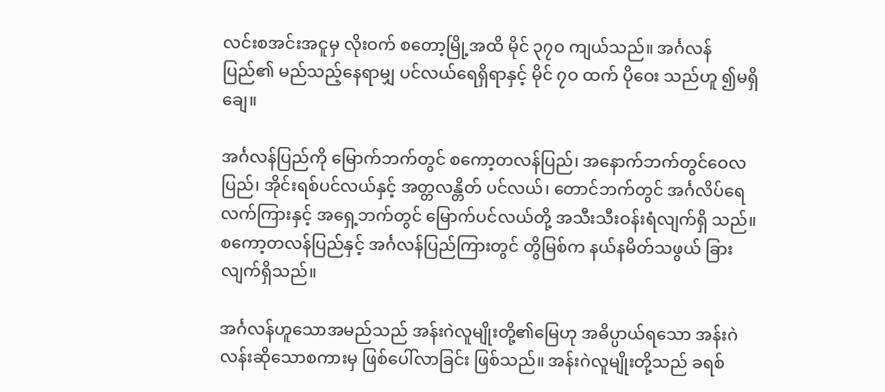လင်းစအင်းအငူမှ လိုးဝက် စတော့မြို့အထိ မိုင် ၃၇ဝ ကျယ်သည်။ အင်္ဂလန်ပြည်၏ မည်သည့်နေရာမျှ ပင်လယ်ရေရှိရာနှင့် မိုင် ၇ဝ ထက် ပိုဝေး သည်ဟူ ၍မရှိချေ။

အင်္ဂလန်ပြည်ကို မြောက်ဘက်တွင် စကော့တလန်ပြည်၊ အနောက်ဘက်တွင်ဝေလပြည်၊ အိုင်းရစ်ပင်လယ်နှင့် အတ္တလန္တိတ် ပင်လယ်၊ တောင်ဘက်တွင် အင်္ဂလိပ်ရေလက်ကြားနှင့် အရှေ့ဘက်တွင် မြောက်ပင်လယ်တို့ အသီးသီးဝန်းရံလျက်ရှိ သည်။ စကော့တလန်ပြည်နှင့် အင်္ဂလန်ပြည်ကြားတွင် တွိမြစ်က နယ်နမိတ်သဖွယ် ခြားလျက်ရှိသည်။

အင်္ဂလန်ဟူသောအမည်သည် အန်းဂဲလူမျိုးတို့၏မြေဟု အဓိပ္ပာယ်ရသော အန်းဂဲလန်းဆိုသောစကားမှ ဖြစ်ပေါ်လာခြင်း ဖြစ်သည်။ အန်းဂဲလူမျိုးတို့သည် ခရစ်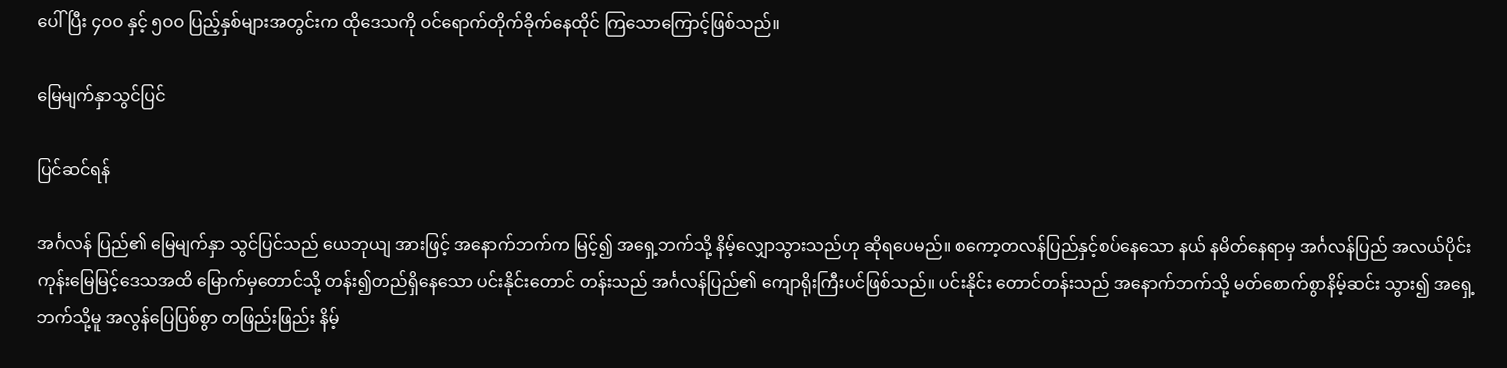ပေါ်ပြီး ၄ဝဝ နှင့် ၅ဝဝ ပြည့်နှစ်များအတွင်းက ထိုဒေသကို ဝင်ရောက်တိုက်ခိုက်နေထိုင် ကြသောကြောင့်ဖြစ်သည်။

မြေမျက်နှာသွင်ပြင်

ပြင်ဆင်ရန်

အင်္ဂလန် ပြည်၏ မြေမျက်နှာ သွင်ပြင်သည် ယေဘုယျ အားဖြင့် အနောက်ဘက်က မြင့်၍ အရှေ့ဘက်သို့ နိမ့်လျှောသွားသည်ဟု ဆိုရပေမည်။ စကော့တလန်ပြည်နှင့်စပ်နေသော နယ် နမိတ်နေရာမှ အင်္ဂလန်ပြည် အလယ်ပိုင်းကုန်းမြေမြင့်ဒေသအထိ မြောက်မှတောင်သို့ တန်း၍တည်ရှိနေသော ပင်းနိုင်းတောင် တန်းသည် အင်္ဂလန်ပြည်၏ ကျောရိုးကြီးပင်ဖြစ်သည်။ ပင်းနိုင်း တောင်တန်းသည် အနောက်ဘက်သို့ မတ်စောက်စွာနိမ့်ဆင်း သွား၍ အရှေ့ဘက်သို့မူ အလွန်ပြေပြစ်စွာ တဖြည်းဖြည်း နိမ့်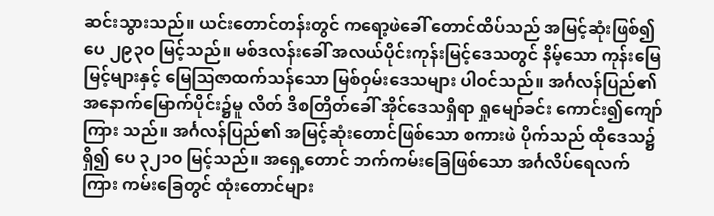ဆင်းသွားသည်။ ယင်းတောင်တန်းတွင် ကရော့ဖဲခေါ် တောင်ထိပ်သည် အမြင့်ဆုံးဖြစ်၍ ပေ ၂၉၃ဝ မြင့်သည်။ မစ်ဒလန်းခေါ် အလယ်ပိုင်းကုန်းမြင့်ဒေသတွင် နိမ့်သော ကုန်းမြေမြင့်များနှင့် မြေဩဇာထက်သန်သော မြစ်ဝှမ်းဒေသများ ပါဝင်သည်။ အင်္ဂလန်ပြည်၏ အနောက်မြောက်ပိုင်း၌မူ လိတ် ဒိစတြိတ်ခေါ် အိုင်ဒေသရှိရာ ရှုမျော်ခင်း ကောင်း၍ကျော်ကြား သည်။ အင်္ဂလန်ပြည်၏ အမြင့်ဆုံးတောင်ဖြစ်သော စကားဖဲ ပိုက်သည် ထိုဒေသ၌ရှိ၍ ပေ ၃၂၁ဝ မြင့်သည်။ အရှေ့တောင် ဘက်ကမ်းခြေဖြစ်သော အင်္ဂလိပ်ရေလက်ကြား ကမ်းခြေတွင် ထုံးတောင်များ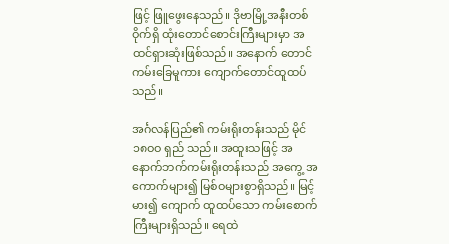ဖြင့် ဖြူဖွေးနေသည်။ ဒိုဗာမြို့အနီးတစ်ဝိုက်ရှိ ထုံးတောင်စောင်းကြီးများမှာ အထင်ရှားဆုံးဖြစ်သည်။ အနောက် တောင်ကမ်းခြေမူကား ကျောက်တောင်ထူထပ်သည်။

အင်္ဂလန်ပြည်၏ ကမ်းရိုးတန်းသည် မိုင် ၁၈ဝဝ ရှည် သည်။ အထူးသဖြင့် အနောက်ဘက်ကမ်းရိုးတန်းသည် အကွေ့ အကောက်များ၍ မြစ်ဝများစွာရှိသည်။ မြင့်မား၍ ကျောက် ထူထပ်သော ကမ်းစောက်ကြီးများရှိသည်။ ရေထဲ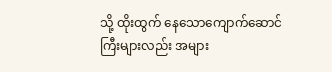သို့ ထိုးထွက် နေသောကျောက်ဆောင်ကြီးများလည်း အများ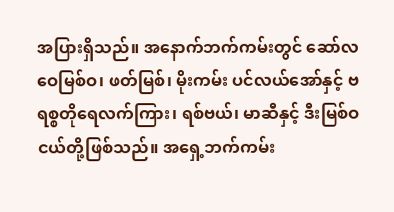အပြားရှိသည်။ အနောက်ဘက်ကမ်းတွင် ဆော်လဝေမြစ်ဝ၊ ဖတ်မြစ်၊ မိုးကမ်း ပင်လယ်အော်နှင့် ဗရစ္စတိုရေလက်ကြား၊ ရစ်ဗယ်၊ မာဆီနှင့် ဒီးမြစ်ဝငယ်တို့ဖြစ်သည်။ အရှေ့ဘက်ကမ်း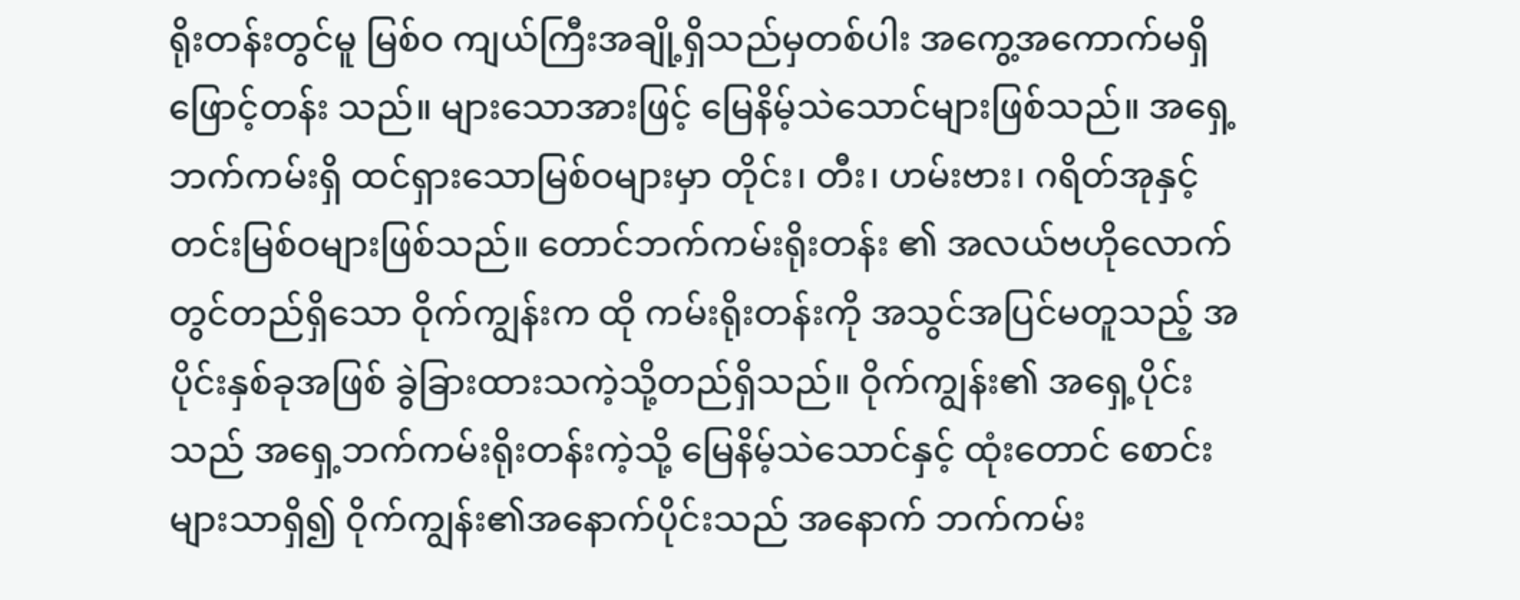ရိုးတန်းတွင်မူ မြစ်ဝ ကျယ်ကြီးအချို့ရှိသည်မှတစ်ပါး အကွေ့အကောက်မရှိဖြောင့်တန်း သည်။ များသောအားဖြင့် မြေနိမ့်သဲသောင်များဖြစ်သည်။ အရှေ့ ဘက်ကမ်းရှိ ထင်ရှားသောမြစ်ဝများမှာ တိုင်း၊ တီး၊ ဟမ်းဗား၊ ဂရိတ်အုနှင့် တင်းမြစ်ဝများဖြစ်သည်။ တောင်ဘက်ကမ်းရိုးတန်း ၏ အလယ်ဗဟိုလောက်တွင်တည်ရှိသော ဝိုက်ကျွန်းက ထို ကမ်းရိုးတန်းကို အသွင်အပြင်မတူသည့် အပိုင်းနှစ်ခုအဖြစ် ခွဲခြားထားသကဲ့သို့တည်ရှိသည်။ ဝိုက်ကျွန်း၏ အရှေ့ပိုင်းသည် အရှေ့ဘက်ကမ်းရိုးတန်းကဲ့သို့ မြေနိမ့်သဲသောင်နှင့် ထုံးတောင် စောင်းများသာရှိ၍ ဝိုက်ကျွန်း၏အနောက်ပိုင်းသည် အနောက် ဘက်ကမ်း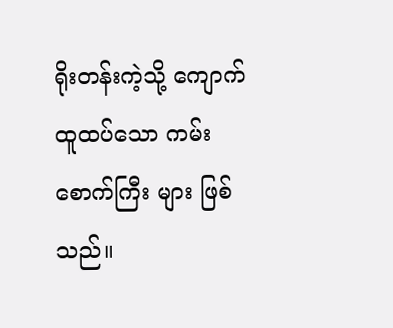ရိုးတန်းကဲ့သို့ ကျောက်ထူထပ်သော ကမ်းစောက်ကြီး များ ဖြစ်သည်။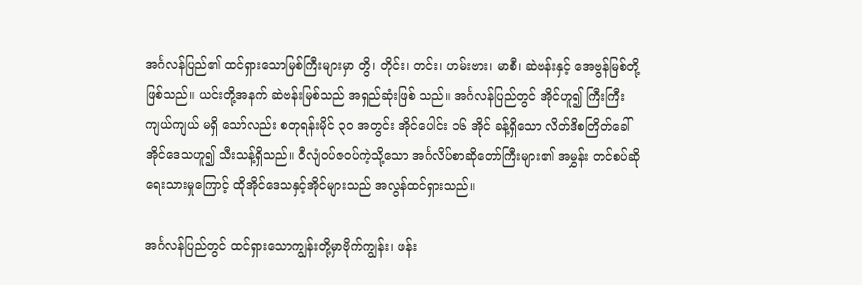အင်္ဂလန်ပြည်၏ ထင်ရှားသောမြစ်ကြီးများမှာ တွိ၊ တိုင်း၊ တင်း၊ ဟမ်းဗား၊ မာစီ၊ ဆဲဗန်းနှင့် အေဗွန်မြစ်တို့ ဖြစ်သည်။ ယင်းတို့အနက် ဆဲဗန်းမြစ်သည် အရှည်ဆုံးဖြစ် သည်။ အင်္ဂလန်ပြည်တွင် အိုင်ဟူ၍ ကြီးကြီးကျယ်ကျယ် မရှိ သော်လည်း စတုရန်းမိုင် ၃ဝ အတွင်း အိုင်ပေါင်း ၁၆ အိုင် ခန့်ရှိသော လိတ်ဒိစတြိတ်ခေါ် အိုင်ဒေသဟူ၍ သီးသန့်ရှိသည်။ ဝီလျံဝပ်ဇဝပ်ကဲ့သို့သော အင်္ဂလိပ်စာဆိုတော်ကြီးများ၏ အမွှန်း တင်စပ်ဆို ရေးသားမှုကြောင့် ထိုအိုင်ဒေသနှင့်အိုင်များသည် အလွန်ထင်ရှားသည်။

အင်္ဂလန်ပြည်တွင် ထင်ရှားသောကျွန်းတို့မှာဗိုက်ကျွန်း၊ ဖန်း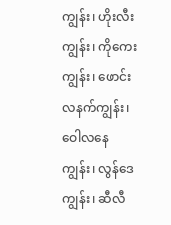ကျွန်း၊ ဟိုးလီးကျွန်း၊ ကိုကေး ကျွန်း၊ ဖောင်းလနက်ကျွန်း၊ ဝေါလနေကျွန်း၊ လွန်ဒေကျွန်း၊ ဆီလီ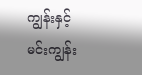ကျွန်းနှင့် မင်းကျွန်း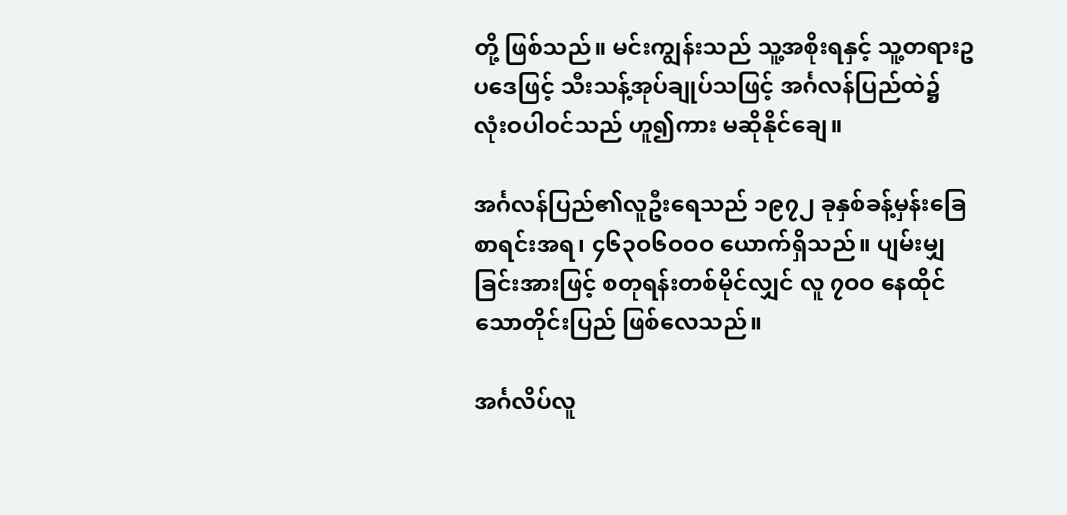တို့ ဖြစ်သည်။ မင်းကျွန်းသည် သူ့အစိုးရနှင့် သူ့တရားဥပဒေဖြင့် သီးသန့်အုပ်ချုပ်သဖြင့် အင်္ဂလန်ပြည်ထဲ၌ လုံးဝပါဝင်သည် ဟူ၍ကား မဆိုနိုင်ချေ။

အင်္ဂလန်ပြည်၏လူဦးရေသည် ၁၉၇၂ ခုနှစ်ခန့်မှန်းခြေ စာရင်းအရ၊ ၄၆၃ဝ၆ဝဝဝ ယောက်ရှိသည်။ ပျမ်းမျှခြင်းအားဖြင့် စတုရန်းတစ်မိုင်လျှင် လူ ၇ဝဝ နေထိုင်သောတိုင်းပြည် ဖြစ်လေသည်။

အင်္ဂလိပ်လူ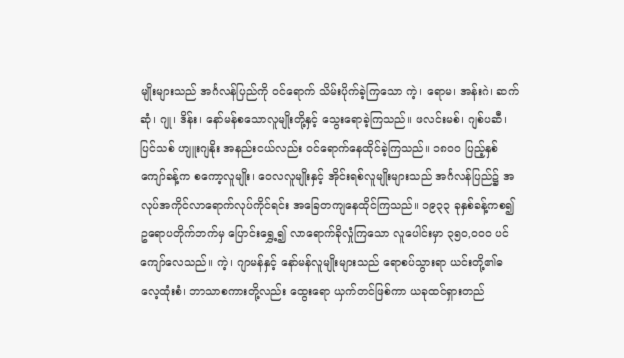မျိုးများသည် အင်္ဂလန်ပြည်ကို ဝင်ရောက် သိမ်းပိုက်ခဲ့ကြသော ကဲ့၊ ရောမ၊ အန်းဂဲ၊ ဆက်ဆုံ၊ ဂျု၊ ဒိန်း၊ နော်မန်စသောလူမျိုးတို့နှင့် သွေးရောခဲ့ကြသည်။ ဖလင်းမစ်၊ ဂျစ်ပဆီ၊ ပြင်သစ် ဟျူးဂျနိုး အနည်းငယ်လည်း ဝင်ရောက်နေထိုင်ခဲ့ကြသည်။ ၁၈ဝဝ ပြည့်နှစ်ကျော်ခန့်က စကော့လူမျိုး၊ ဝေလလူမျိုးနှင့် အိုင်းရစ်လူမျိုးများသည် အင်္ဂလန်ပြည်၌ အလုပ်အကိုင်လာရောက်လုပ်ကိုင်ရင်း အခြေတကျနေထိုင်ကြသည်။ ၁၉၃၃ ခုနှစ်ခန့်ကစ၍ ဥရောပတိုက်ဘက်မှ ပြောင်းရွှေ့၍ လာရောက်ခိုလှုံကြသော လူပေါင်းမှာ ၃၅ဝ,ဝဝဝ ပင် ကျော်လေသည်။ ကဲ့၊ ဂျာမန်နှင့် နော်မန်လူမျိုးများသည် ရောစပ်သွားရာ ယင်းတို့၏ဓလေ့ထုံးစံ၊ ဘာသာစကားတို့လည်း ထွေးရော ယှက်တင်ဖြစ်ကာ ယခုထင်ရှားတည်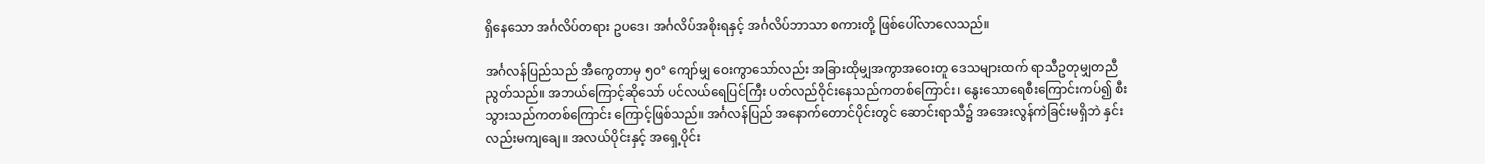ရှိနေသော အင်္ဂလိပ်တရား ဥပဒေ၊ အင်္ဂလိပ်အစိုးရနှင့် အင်္ဂလိပ်ဘာသာ စကားတို့ ဖြစ်ပေါ်လာလေသည်။

အင်္ဂလန်ပြည်သည် အီကွေတာမှ ၅ဝ° ကျော်မျှ ဝေးကွာသော်လည်း အခြားထိုမျှအကွာအဝေးတူ ဒေသများထက် ရာသီဥတုမျှတညီညွတ်သည်။ အဘယ်ကြောင့်ဆိုသော် ပင်လယ်ရေပြင်ကြီး ပတ်လည်ဝိုင်းနေသည်ကတစ်ကြောင်း၊ နွေးသောရေစီးကြောင်းကပ်၍ စီးသွားသည်ကတစ်ကြောင်း ကြောင့်ဖြစ်သည်။ အင်္ဂလန်ပြည် အနောက်တောင်ပိုင်းတွင် ဆောင်းရာသီ၌ အအေးလွန်ကဲခြင်းမရှိဘဲ နှင်းလည်းမကျချေ။ အလယ်ပိုင်းနှင့် အရှေ့ပိုင်း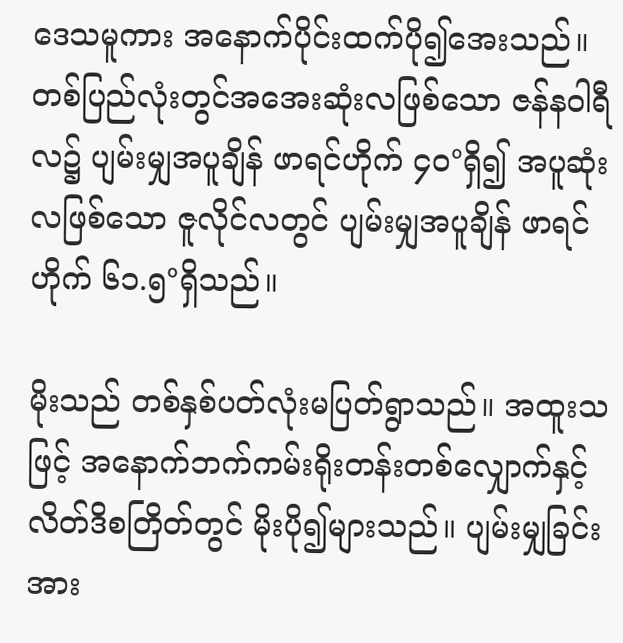ဒေသမူကား အနောက်ပိုင်းထက်ပို၍အေးသည်။ တစ်ပြည်လုံးတွင်အအေးဆုံးလဖြစ်သော ဇန်နဝါရီလ၌ ပျမ်းမျှအပူချိန် ဖာရင်ဟိုက် ၄ဝ°ရှိ၍ အပူဆုံးလဖြစ်သော ဇူလိုင်လတွင် ပျမ်းမျှအပူချိန် ဖာရင်ဟိုက် ၆၁.၅°ရှိသည်။

မိုးသည် တစ်နှစ်ပတ်လုံးမပြတ်ရွာသည်။ အထူးသဖြင့် အနောက်ဘက်ကမ်းရိုးတန်းတစ်လျှောက်နှင့် လိတ်ဒိစတြိတ်တွင် မိုးပို၍များသည်။ ပျမ်းမျှခြင်းအား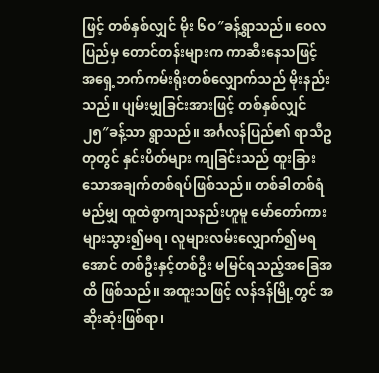ဖြင့် တစ်နှစ်လျှင် မိုး ၆ဝ″ခန့်ရွာသည်။ ဝေလပြည်မှ တောင်တန်းများက ကာဆီးနေသဖြင့် အရှေ့ဘက်ကမ်းရိုးတစ်လျှောက်သည် မိုးနည်းသည်။ ပျမ်းမျှခြင်းအားဖြင့် တစ်နှစ်လျှင် ၂၅″ခန့်သာ ရွာသည်။ အင်္ဂလန်ပြည်၏ ရာသီဥတုတွင် နှင်းပိတ်များ ကျခြင်းသည် ထူးခြားသောအချက်တစ်ရပ်ဖြစ်သည်။ တစ်ခါတစ်ရံ မည်မျှ ထူထဲစွာကျသနည်းဟူမူ မော်တော်ကားများသွား၍မရ၊ လူများလမ်းလျှောက်၍မရအောင် တစ်ဦးနှင့်တစ်ဦး မမြင်ရသည့်အခြေအထိ ဖြစ်သည်။ အထူးသဖြင့် လန်ဒန်မြို့တွင် အဆိုးဆုံးဖြစ်ရာ၊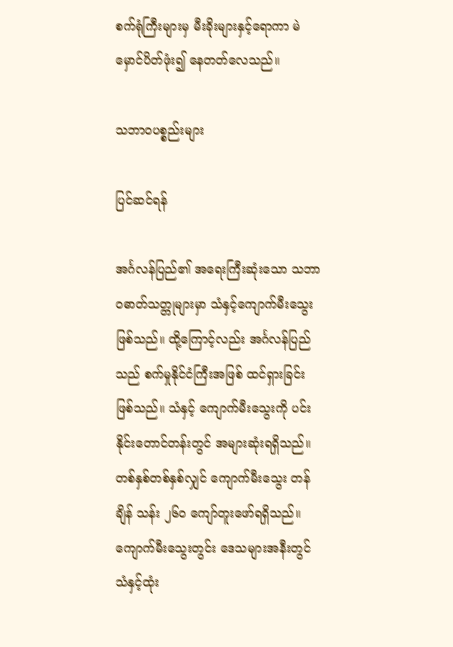စက်ရုံကြီးများမှ မီးခိုးများနှင့်ရောကာ မဲမှောင်ပိတ်ဖုံး၍ နေတတ်လေသည်။

သဘာဝပစ္စည်းများ

ပြင်ဆင်ရန်

အင်္ဂလန်ပြည်၏ အရေးကြီးဆုံးသော သဘာဝဓာတ်သတ္တုများမှာ သံနှင့်ကျောက်မီးသွေးဖြစ်သည်။ ထို့ကြောင့်လည်း အင်္ဂလန်ပြည်သည် စက်မှုနိုင်ငံကြီးအဖြစ် ထင်ရှားခြင်း ဖြစ်သည်။ သံနှင့် ကျောက်မီးသွေးကို ပင်းနိုင်းတောင်တန်းတွင် အများဆုံးရရှိသည်။ တစ်နှစ်တစ်နှစ်လျှင် ကျောက်မီးသွေး တန်ချိန် သန်း ၂၆ဝ ကျော်တူးဖော်ရရှိသည်။ ကျောက်မီးသွေးတွင်း ဒေသများအနီးတွင် သံနှင့်ထုံး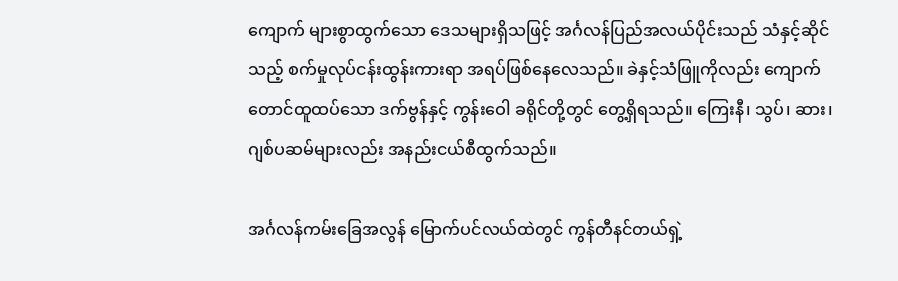ကျောက် များစွာထွက်သော ဒေသများရှိသဖြင့် အင်္ဂလန်ပြည်အလယ်ပိုင်းသည် သံနှင့်ဆိုင်သည့် စက်မှုလုပ်ငန်းထွန်းကားရာ အရပ်ဖြစ်နေလေသည်။ ခဲနှင့်သံဖြူကိုလည်း ကျောက်တောင်ထူထပ်သော ဒက်ဗွန်နှင့် ကွန်းဝေါ ခရိုင်တို့တွင် တွေ့ရှိရသည်။ ကြေးနီ၊ သွပ်၊ ဆား၊ ဂျစ်ပဆမ်များလည်း အနည်းငယ်စီထွက်သည်။

အင်္ဂလန်ကမ်းခြေအလွန် မြောက်ပင်လယ်ထဲတွင် ကွန်တီနင်တယ်ရှဲ့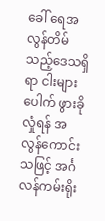ခေါ် ရေအလွန်တိမ်သည့်ဒေသရှိရာ ငါးများပေါက် ဖွားခိုလှုံရန် အလွန်ကောင်းသဖြင့် အင်္ဂလန်ကမ်းရိုး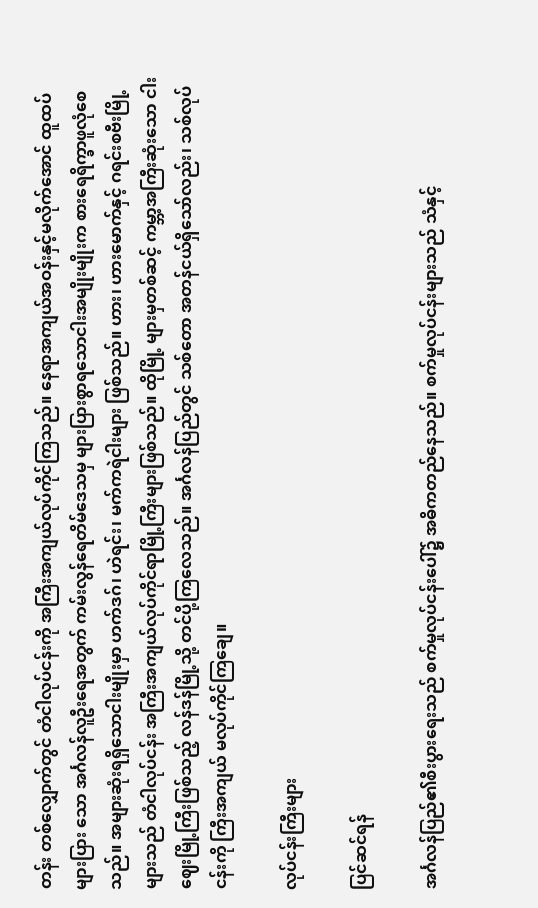တန်း တစ်လျှောက်တွင် တံငါလုပ်ငန်းကို အကြီးအကျယ်လုပ်ကိုင်ကြသည်။ နေရာအကျယ်အဝန်းနှင့်မလိုက်အောင် ထူထပ်များပြား သော အင်္ဂလန်လူဦးရေအတွက် ကမ်းလွန်ရေတိမ်ဒေသမှ များပြားစွာရသောငါးအမျိုးမျိုးက စားရေရိက္ခာဖူလုံစေသည်။ အများဆုံးရရှိသောငါးမျိုးမှာ ဟက်ဒဂ်၊ ဟဲရင်း၊ မက်ကရဲငါးများ ဖြစ်သည်။ ဟား၊ ဟားမောက်နှင့် ဂရင်းစဗီးမြို့များသည် တံငါလုပ်ငန်း အကြီးအကျယ်လုပ်ကိုင်ရာမြို့ကြီးများဖြစ်သည်။ ထိုမြို့ များမှတစ်ဆင့် ကမ္ဘာ့အကြီးဆုံးသော ငါးဈေးမြို့ကြီးဖြစ်သည့် လန်ဒန်မြို့သို့ တင်ပို့ကြလေသည်။ အင်္ဂလန်ပြည်တွင် သစ်တော အတန်ငယ်ရှိသော်လည်း၊ သစ်လုပ်ငန်းကို ကြီးအကျယ် မလုပ်ကိုင်ကြချေ။

လုပ်ငန်းကြီးများ

ပြင်ဆင်ရန်

အင်္ဂလန်ပြည်၏စီးပွားရေးသည် စက်မှုလုပ်ငန်းပေါ်၌ အဓိကတည်နေသည်။ စက်မှုလုပ်ငန်းများသည် သံနှင့်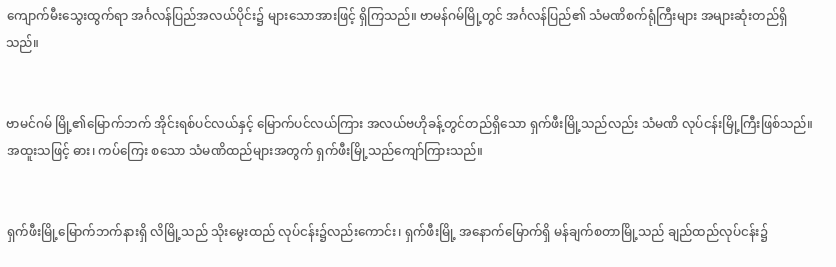ကျောက်မီးသွေးထွက်ရာ အင်္ဂလန်ပြည်အလယ်ပိုင်း၌ များသောအားဖြင့် ရှိကြသည်။ ဗာမန်ဂမ်မြို့တွင် အင်္ဂလန်ပြည်၏ သံမဏိစက်ရုံကြီးများ အများဆုံးတည်ရှိသည်။


ဗာမင်ဂမ် မြို့၏မြောက်ဘက် အိုင်းရစ်ပင်လယ်နှင့် မြောက်ပင်လယ်ကြား အလယ်ဗဟိုခန့်တွင်တည်ရှိသော ရှက်ဖီးမြို့သည်လည်း သံမဏိ လုပ်ငန်းမြို့ကြီးဖြစ်သည်။ အထူးသဖြင့် ဓား၊ ကပ်ကြေး စသော သံမဏိထည်များအတွက် ရှက်ဖီးမြို့သည်ကျော်ကြားသည်။


ရှက်ဖီးမြို့မြောက်ဘက်နားရှိ လိမြို့သည် သိုးမွေးထည် လုပ်ငန်း၌လည်းကောင်း၊ ရှက်ဖီးမြို့ အနောက်မြောက်ရှိ မန်ချက်စတာမြို့သည် ချည်ထည်လုပ်ငန်း၌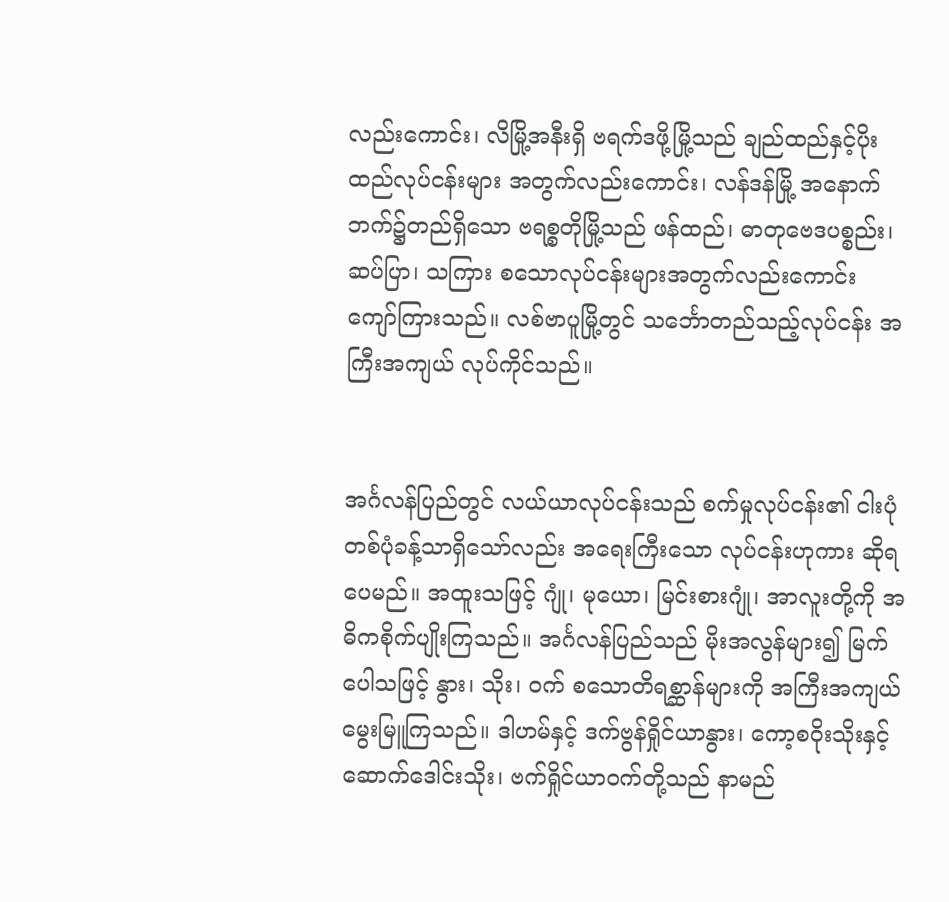လည်းကောင်း၊ လိမြို့အနီးရှိ ဗရက်ဒဖို့မြို့သည် ချည်ထည်နှင့်ပိုးထည်လုပ်ငန်းများ အတွက်လည်းကောင်း၊ လန်ဒန်မြို့ အနောက်ဘက်၌တည်ရှိသော ဗရစ္စတိုမြို့သည် ဖန်ထည်၊ ဓာတုဗေဒပစ္စည်း၊ ဆပ်ပြာ၊ သကြား စသောလုပ်ငန်းများအတွက်လည်းကောင်း ကျော်ကြားသည်။ လစ်ဗာပူမြို့တွင် သင်္ဘောတည်သည့်လုပ်ငန်း အကြီးအကျယ် လုပ်ကိုင်သည်။


အင်္ဂလန်ပြည်တွင် လယ်ယာလုပ်ငန်းသည် စက်မှုလုပ်ငန်း၏ ငါးပုံတစ်ပုံခန့်သာရှိသော်လည်း အရေးကြီးသော လုပ်ငန်းဟုကား ဆိုရပေမည်။ အထူးသဖြင့် ဂျုံ၊ မုယော၊ မြင်းစားဂျုံ၊ အာလူးတို့ကို အဓိကစိုက်ပျိုးကြသည်။ အင်္ဂလန်ပြည်သည် မိုးအလွန်များ၍ မြက်ပေါသဖြင့် နွား၊ သိုး၊ ဝက် စသောတိရစ္ဆာန်များကို အကြီးအကျယ်မွေးမြူကြသည်။ ဒါဟမ်နှင့် ဒက်ဗွန်ရှိုင်ယာနွား၊ ကော့စဝိုးသိုးနှင့် ဆောက်ဒေါင်းသိုး၊ ဗက်ရှိုင်ယာဝက်တို့သည် နာမည်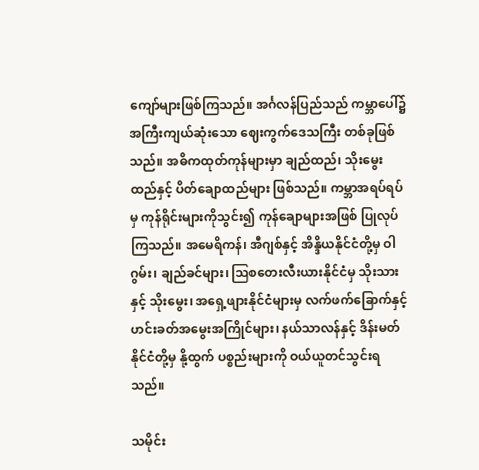ကျော်များဖြစ်ကြသည်။ အင်္ဂလန်ပြည်သည် ကမ္ဘာပေါ်၌အကြီးကျယ်ဆုံးသော ဈေးကွက်ဒေသကြီး တစ်ခုဖြစ်သည်။ အဓိကထုတ်ကုန်များမှာ ချည်ထည်၊ သိုးမွေးထည်နှင့် ပိတ်ချောထည်များ ဖြစ်သည်။ ကမ္ဘာအရပ်ရပ်မှ ကုန်ရိုင်းများကိုသွင်း၍ ကုန်ချောများအဖြစ် ပြုလုပ်ကြသည်။ အမေရိကန်၊ အီဂျစ်နှင့် အိန္ဒိယနိုင်ငံတို့မှ ဝါဂွမ်း၊ ချည်ခင်များ၊ ဩစတေးလီးယားနိုင်ငံမှ သိုးသားနှင့် သိုးမွေး၊ အရှေ့ဖျားနိုင်ငံများမှ လက်ဖက်ခြောက်နှင့် ဟင်းခတ်အမွေးအကြိုင်များ၊ နယ်သာလန်နှင့် ဒိန်းမတ်နိုင်ငံတို့မှ နို့ထွက် ပစ္စည်းများကို ဝယ်ယူတင်သွင်းရသည်။

သမိုင်း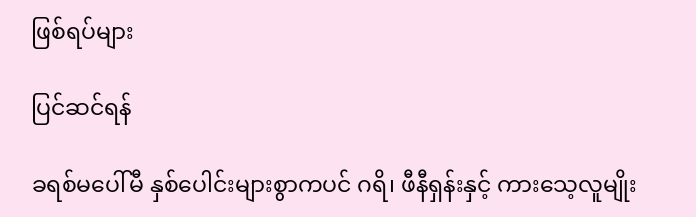ဖြစ်ရပ်များ

ပြင်ဆင်ရန်

ခရစ်မပေါ်မီ နှစ်ပေါင်းများစွာကပင် ဂရိ၊ ဖီနီရှန်းနှင့် ကားသေ့လူမျိုး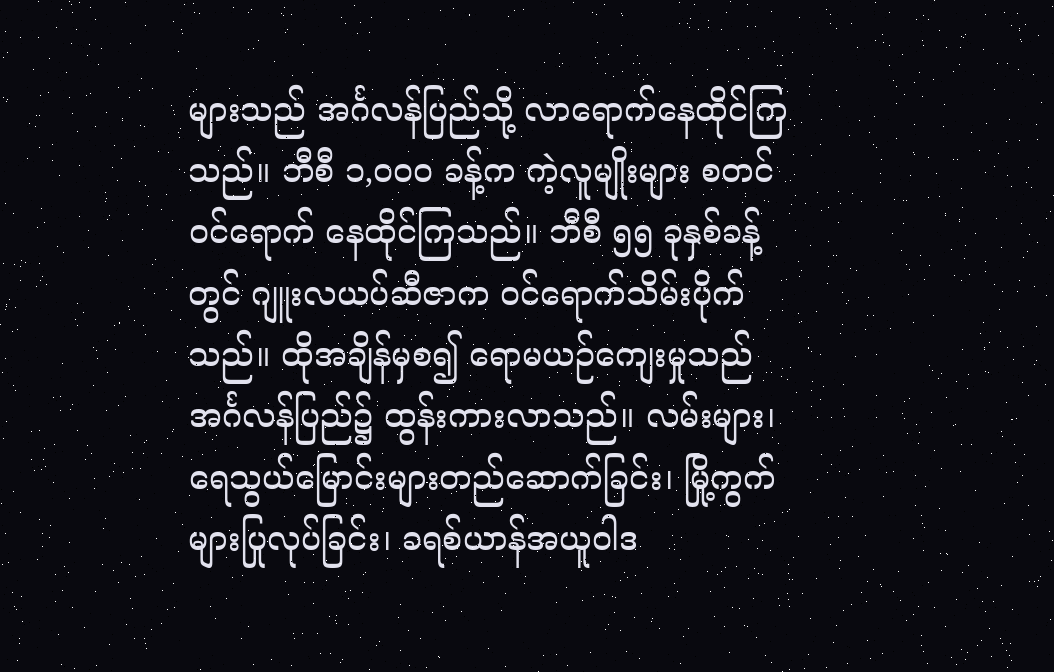များသည် အင်္ဂလန်ပြည်သို့ လာရောက်နေထိုင်ကြသည်။ ဘီစီ ၁,ဝဝဝ ခန့်က ကဲ့လူမျိုးများ စတင်ဝင်ရောက် နေထိုင်ကြသည်။ ဘီစီ ၅၅ ခုနှစ်ခန့်တွင် ဂျူးလယပ်ဆီဇာက ဝင်ရောက်သိမ်းပိုက်သည်။ ထိုအချိန်မှစ၍ ရောမယဉ်ကျေးမှုသည် အင်္ဂလန်ပြည်၌ ထွန်းကားလာသည်။ လမ်းများ၊ ရေသွယ်မြောင်းများတည်ဆောက်ခြင်း၊ မြို့ကွက်များပြုလုပ်ခြင်း၊ ခရစ်ယာန်အယူဝါဒ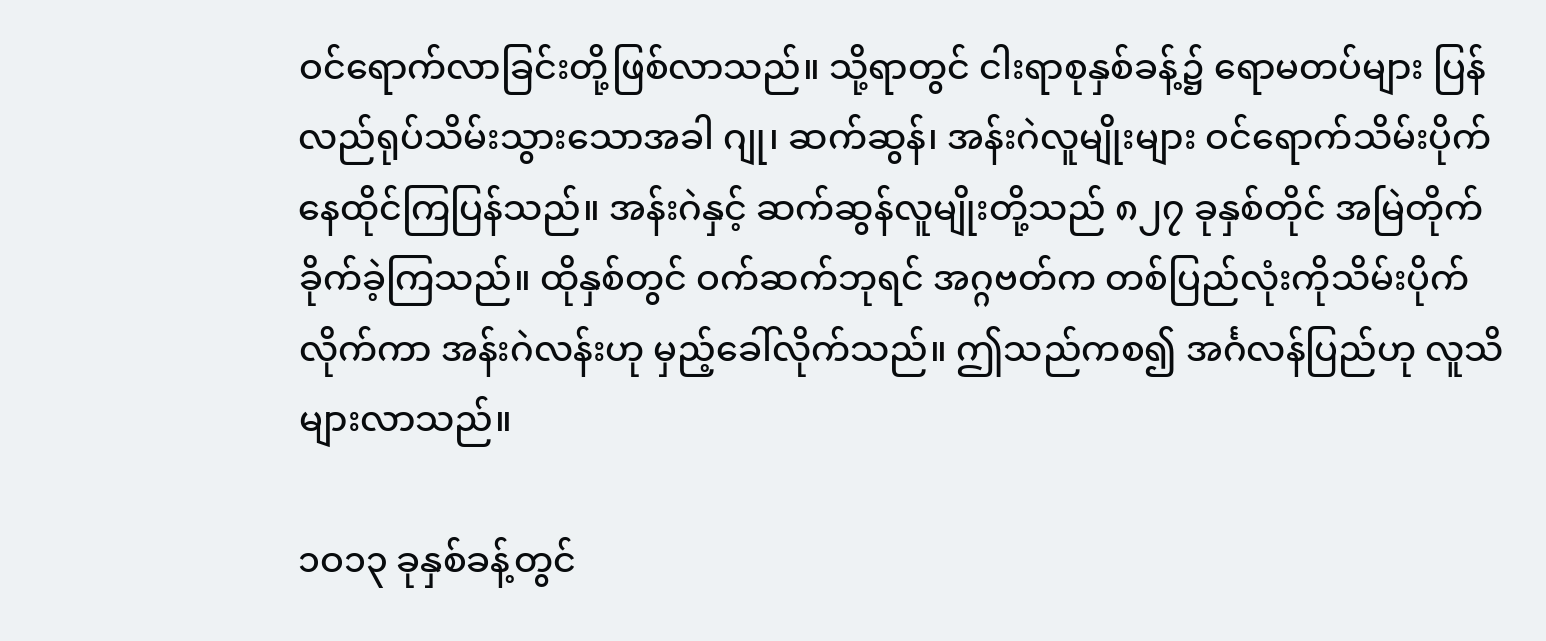ဝင်ရောက်လာခြင်းတို့ဖြစ်လာသည်။ သို့ရာတွင် ငါးရာစုနှစ်ခန့်၌ ရောမတပ်များ ပြန်လည်ရုပ်သိမ်းသွားသောအခါ ဂျု၊ ဆက်ဆွန်၊ အန်းဂဲလူမျိုးများ ဝင်ရောက်သိမ်းပိုက် နေထိုင်ကြပြန်သည်။ အန်းဂဲနှင့် ဆက်ဆွန်လူမျိုးတို့သည် ၈၂၇ ခုနှစ်တိုင် အမြဲတိုက်ခိုက်ခဲ့ကြသည်။ ထိုနှစ်တွင် ဝက်ဆက်ဘုရင် အဂ္ဂဗတ်က တစ်ပြည်လုံးကိုသိမ်းပိုက်လိုက်ကာ အန်းဂဲလန်းဟု မှည့်ခေါ်လိုက်သည်။ ဤသည်ကစ၍ အင်္ဂလန်ပြည်ဟု လူသိများလာသည်။

၁ဝ၁၃ ခုနှစ်ခန့်တွင်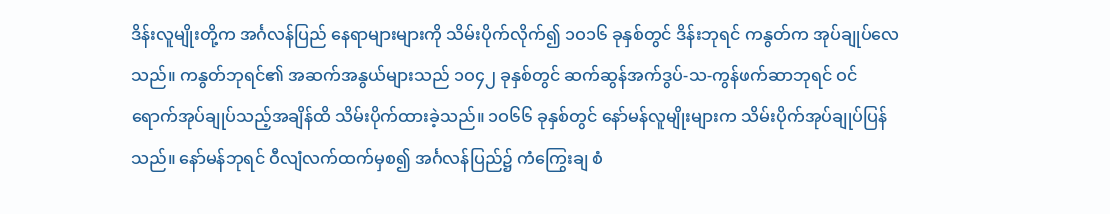ဒိန်းလူမျိုးတို့က အင်္ဂလန်ပြည် နေရာများများကို သိမ်းပိုက်လိုက်၍ ၁ဝ၁၆ ခုနှစ်တွင် ဒိန်းဘုရင် ကနွတ်က အုပ်ချုပ်လေသည်။ ကနွတ်ဘုရင်၏ အဆက်အနွယ်များသည် ၁ဝ၄၂ ခုနှစ်တွင် ဆက်ဆွန်အက်ဒွပ်-သ-ကွန်ဖက်ဆာဘုရင် ဝင်ရောက်အုပ်ချုပ်သည့်အချိန်ထိ သိမ်းပိုက်ထားခဲ့သည်။ ၁ဝ၆၆ ခုနှစ်တွင် နော်မန်လူမျိုးများက သိမ်းပိုက်အုပ်ချုပ်ပြန်သည်။ နော်မန်ဘုရင် ဝီလျံလက်ထက်မှစ၍ အင်္ဂလန်ပြည်၌ ကံကြွေးချ စံ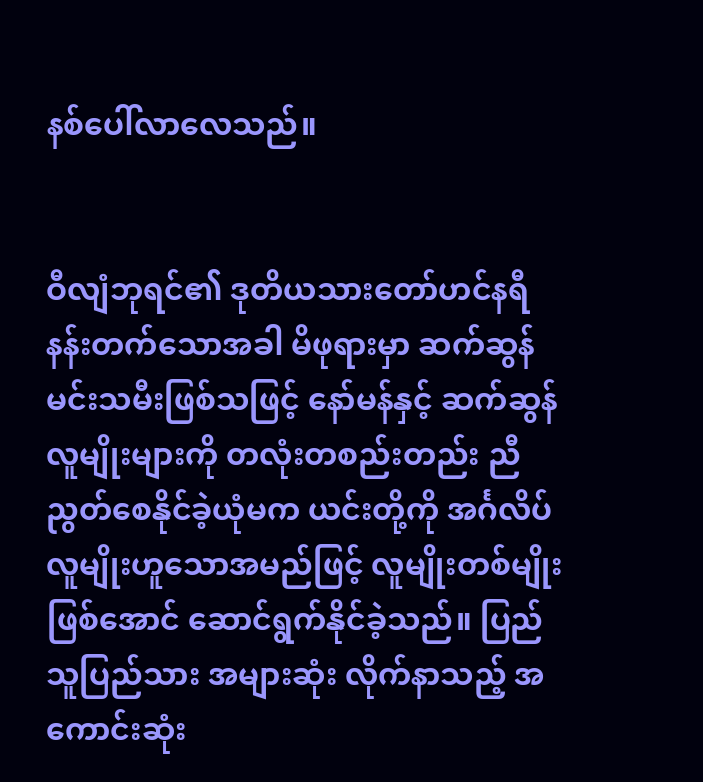နစ်ပေါ်လာလေသည်။


ဝီလျံဘုရင်၏ ဒုတိယသားတော်ဟင်နရီ နန်းတက်သောအခါ မိဖုရားမှာ ဆက်ဆွန်မင်းသမီးဖြစ်သဖြင့် နော်မန်နှင့် ဆက်ဆွန်လူမျိုးများကို တလုံးတစည်းတည်း ညီညွတ်စေနိုင်ခဲ့ယုံမက ယင်းတို့ကို အင်္ဂလိပ်လူမျိုးဟူသောအမည်ဖြင့် လူမျိုးတစ်မျိုးဖြစ်အောင် ဆောင်ရွက်နိုင်ခဲ့သည်။ ပြည်သူပြည်သား အများဆုံး လိုက်နာသည့် အကောင်းဆုံး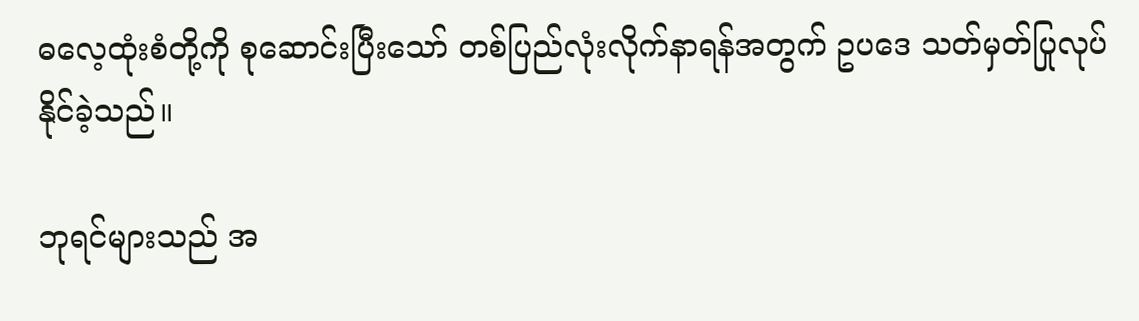ဓလေ့ထုံးစံတို့ကို စုဆောင်းပြီးသော် တစ်ပြည်လုံးလိုက်နာရန်အတွက် ဥပဒေ သတ်မှတ်ပြုလုပ်နိုင်ခဲ့သည်။

ဘုရင်များသည် အ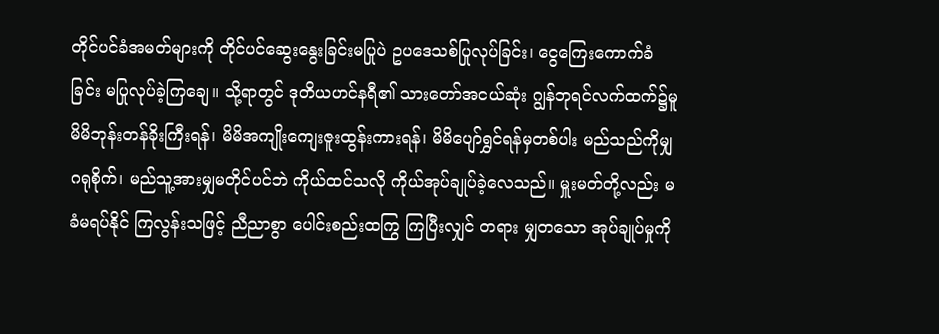တိုင်ပင်ခံအမတ်များကို တိုင်ပင်ဆွေးနွေးခြင်းမပြုပဲ ဥပဒေသစ်ပြုလုပ်ခြင်း၊ ငွေကြေးကောက်ခံခြင်း မပြုလုပ်ခဲ့ကြချေ။ သို့ရာတွင် ဒုတိယဟင်နရီ၏ သားတော်အငယ်ဆုံး ဂျွန်ဘုရင်လက်ထက်၌မူ မိမိဘုန်းတန်ခိုးကြီးရန်၊ မိမိအကျိုးကျေးဇူးထွန်းကားရန်၊ မိမိပျော်ရွှင်ရန်မှတစ်ပါး မည်သည်ကိုမျှဂရုစိုက်၊ မည်သူ့အားမျှမတိုင်ပင်ဘဲ ကိုယ်ထင်သလို ကိုယ်အုပ်ချုပ်ခဲ့လေသည်။ မှူးမတ်တို့လည်း မခံမရပ်နိုင် ကြလွန်းသဖြင့် ညီညာစွာ ပေါင်းစည်းထကြွ ကြပြီးလျှင် တရား မျှတသော အုပ်ချုပ်မှုကို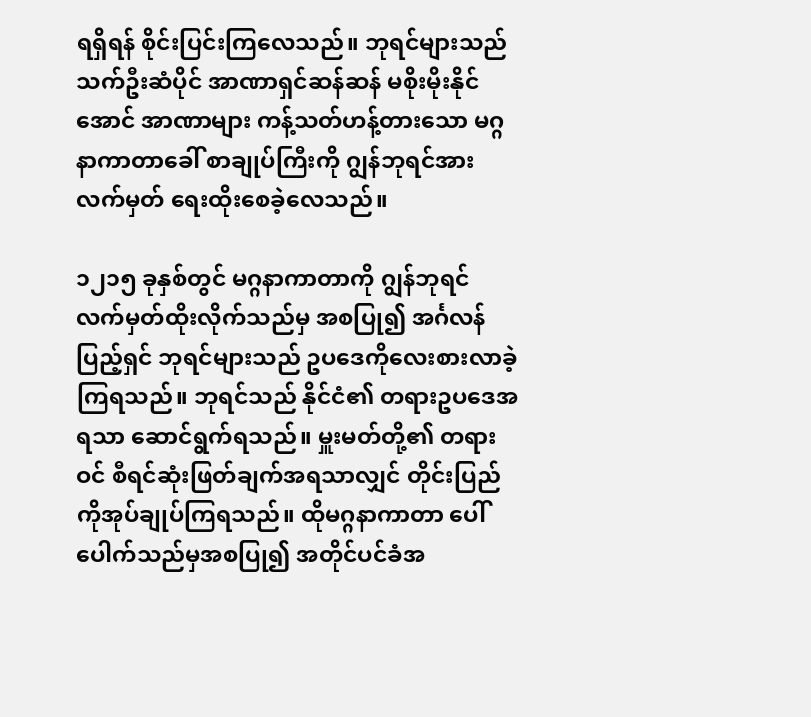ရရှိရန် စိုင်းပြင်းကြလေသည်။ ဘုရင်များသည် သက်ဦးဆံပိုင် အာဏာရှင်ဆန်ဆန် မစိုးမိုးနိုင်အောင် အာဏာများ ကန့်သတ်ဟန့်တားသော မဂ္ဂနာကာတာခေါ် စာချုပ်ကြီးကို ဂျွန်ဘုရင်အား လက်မှတ် ရေးထိုးစေခဲ့လေသည်။

၁၂၁၅ ခုနှစ်တွင် မဂ္ဂနာကာတာကို ဂျွန်ဘုရင် လက်မှတ်ထိုးလိုက်သည်မှ အစပြု၍ အင်္ဂလန်ပြည့်ရှင် ဘုရင်များသည် ဥပဒေကိုလေးစားလာခဲ့ကြရသည်။ ဘုရင်သည် နိုင်ငံ၏ တရားဥပဒေအရသာ ဆောင်ရွက်ရသည်။ မှူးမတ်တို့၏ တရားဝင် စီရင်ဆုံးဖြတ်ချက်အရသာလျှင် တိုင်းပြည်ကိုအုပ်ချုပ်ကြရသည်။ ထိုမဂ္ဂနာကာတာ ပေါ်ပေါက်သည်မှအစပြု၍ အတိုင်ပင်ခံအ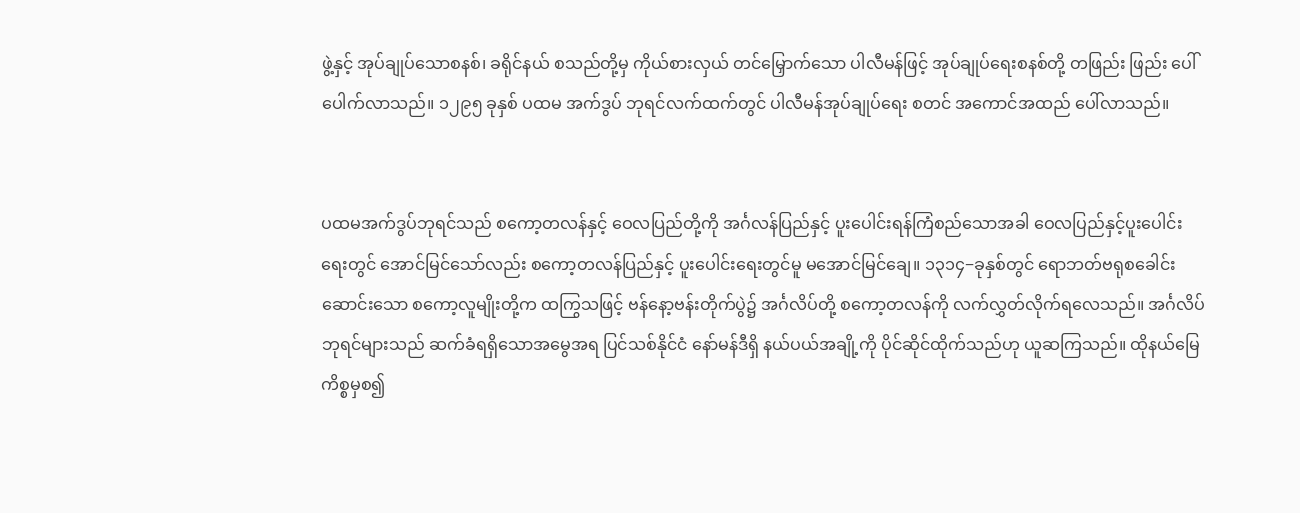ဖွဲ့နှင့် အုပ်ချုပ်သောစနစ်၊ ခရိုင်နယ် စသည်တို့မှ ကိုယ်စားလှယ် တင်မြှောက်သော ပါလီမန်ဖြင့် အုပ်ချုပ်ရေးစနစ်တို့ တဖြည်း ဖြည်း ပေါ်ပေါက်လာသည်။ ၁၂၉၅ ခုနှစ် ပထမ အက်ဒွပ် ဘုရင်လက်ထက်တွင် ပါလီမန်အုပ်ချုပ်ရေး စတင် အကောင်အထည် ပေါ်လာသည်။


ပထမအက်ဒွပ်ဘုရင်သည် စကော့တလန်နှင့် ဝေလပြည်တို့ကို အင်္ဂလန်ပြည်နှင့် ပူးပေါင်းရန်ကြံစည်သောအခါ ဝေလပြည်နှင့်ပူးပေါင်းရေးတွင် အောင်မြင်သော်လည်း စကော့တလန်ပြည်နှင့် ပူးပေါင်းရေးတွင်မူ မအောင်မြင်ချေ။ ၁၃၁၄−ခုနှစ်တွင် ရောဘတ်ဗရုစခေါင်းဆောင်းသော စကော့လူမျိုးတို့က ထကြွသဖြင့် ဗန်နော့ဗန်းတိုက်ပွဲ၌ အင်္ဂလိပ်တို့ စကော့တလန်ကို လက်လွှတ်လိုက်ရလေသည်။ အင်္ဂလိပ်ဘုရင်များသည် ဆက်ခံရရှိသောအမွေအရ ပြင်သစ်နိုင်ငံ နော်မန်ဒီရှိ နယ်ပယ်အချို့ကို ပိုင်ဆိုင်ထိုက်သည်ဟု ယူဆကြသည်။ ထိုနယ်မြေကိစ္စမှစ၍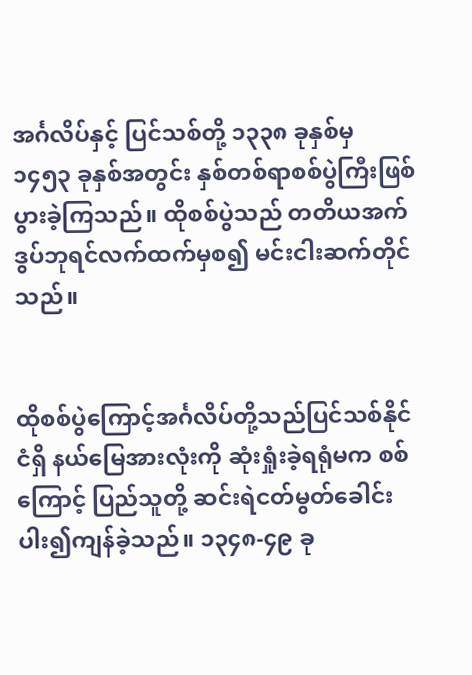အင်္ဂလိပ်နှင့် ပြင်သစ်တို့ ၁၃၃၈ ခုနှစ်မှ ၁၄၅၃ ခုနှစ်အတွင်း နှစ်တစ်ရာစစ်ပွဲကြီးဖြစ်ပွားခဲ့ကြသည်။ ထိုစစ်ပွဲသည် တတိယအက်ဒွပ်ဘုရင်လက်ထက်မှစ၍ မင်းငါးဆက်တိုင်သည်။


ထိုစစ်ပွဲကြောင့်အင်္ဂလိပ်တို့သည်ပြင်သစ်နိုင်ငံရှိ နယ်မြေအားလုံးကို ဆုံးရှုံးခဲ့ရရုံမက စစ်ကြောင့် ပြည်သူတို့ ဆင်းရဲငတ်မွတ်ခေါင်းပါး၍ကျန်ခဲ့သည်။ ၁၃၄၈-၄၉ ခု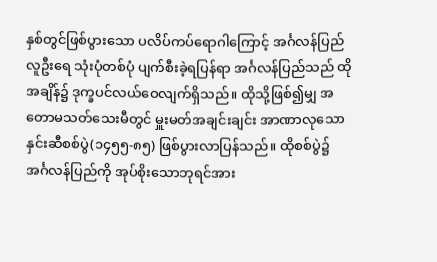နှစ်တွင်ဖြစ်ပွားသော ပလိပ်ကပ်ရောဂါကြောင့် အင်္ဂလန်ပြည်လူဦးရေ သုံးပုံတစ်ပုံ ပျက်စီးခဲ့ရပြန်ရာ အင်္ဂလန်ပြည်သည် ထိုအချိန်၌ ဒုက္ခပင်လယ်ဝေလျက်ရှိသည်။ ထိုသို့ဖြစ်၍မျှ အတောမသတ်သေးမီတွင် မှူးမတ်အချင်းချင်း အာဏာလုသော နှင်းဆီစစ်ပွဲ(၁၄၅၅-၈၅) ဖြစ်ပွားလာပြန်သည်။ ထိုစစ်ပွဲ၌ အင်္ဂလန်ပြည်ကို အုပ်စိုးသောဘုရင်အား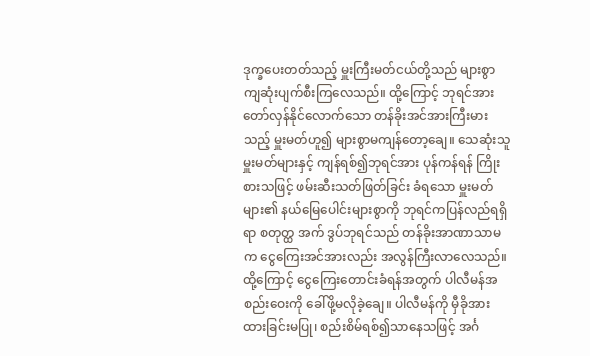ဒုက္ခပေးတတ်သည့် မှူးကြီးမတ်ငယ်တို့သည် များစွာကျဆုံးပျက်စီးကြလေသည်။ ထို့ကြောင့် ဘုရင်အား တော်လှန်နိုင်လောက်သော တန်ခိုးအင်အားကြီးမားသည့် မှူးမတ်ဟူ၍ များစွာမကျန်တော့ချေ။ သေဆုံးသူမှူးမတ်များနှင့် ကျန်ရစ်၍ဘုရင်အား ပုန်ကန်ရန် ကြိုးစားသဖြင့် ဖမ်းဆီးသတ်ဖြတ်ခြင်း ခံရသော မှူးမတ်များ၏ နယ်မြေပေါင်းများစွာကို ဘုရင်ကပြန်လည်ရရှိရာ စတုတ္ထ အက် ဒွပ်ဘုရင်သည် တန်ခိုးအာဏာသာမက ငွေကြေးအင်အားလည်း အလွန်ကြီးလာလေသည်။ ထို့ကြောင့် ငွေကြေးတောင်းခံရန်အတွက် ပါလီမန်အစည်းဝေးကို ခေါ်ဖို့မလိုခဲ့ချေ။ ပါလီမန်ကို မှီခိုအားထားခြင်းမပြု၊ စည်းစိမ်ရစ်၍သာနေသဖြင့် အင်္ဂ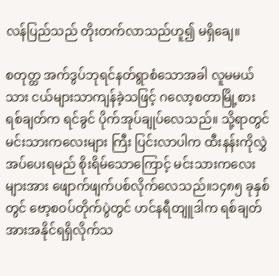လန်ပြည်သည် တိုးတက်လာသည်ဟူ၍ မရှိချေ။

စတုတ္ထ အက်ဒွပ်ဘုရင်နတ်ရွာစံသောအခါ လူမမယ်သား ငယ်များသာကျန်ခဲ့သဖြင့် ဂလော့စတာမြို့စားရစ်ချတ်က ရင်ခွင် ပိုက်အုပ်ချုပ်လေသည်။ သို့ရာတွင် မင်းသားကလေးများ ကြီး ပြင်းလာပါက ထီးနန်းကိုလွှဲအပ်ပေးရမည် စိုးရိမ်သောကြောင့် မင်းသားကလေးများအား ဖျောက်ဖျက်ပစ်လိုက်လေသည်။၁၄၈၅ ခုနှစ်တွင် ဗော့စဝပ်တိုက်ပွဲတွင် ဟင်နရီတျူဒါက ရစ်ချတ် အားအနိုင်ရရှိလိုက်သ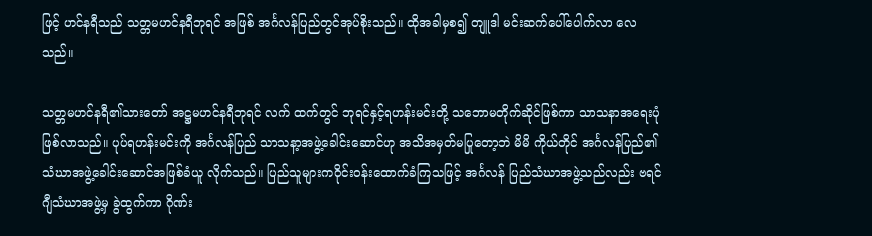ဖြင့် ဟင်နရီသည် သတ္တမဟင်နရီဘုရင် အဖြစ် အင်္ဂလန်ပြည်တွင်အုပ်စိုးသည်။ ထိုအခါမှစ၍ တျူဒါ မင်းဆက်ပေါ်ပေါက်လာ လေသည်။

သတ္တမဟင်နရီ၏သားတော် အဋ္ဌမဟင်နရီဘုရင် လက် ထက်တွင် ဘုရင်နှင့်ရဟန်းမင်းတို့ သဘောမတိုက်ဆိုင်ဖြစ်ကာ သာသနာအရေးပုံဖြစ်လာသည်။ ပုပ်ရဟန်းမင်းကို အင်္ဂလန်ပြည် သာသနာ့အဖွဲ့ခေါင်းဆောင်ဟု အသိအမှတ်မပြုတော့ဘဲ မိမိ ကိုယ်တိုင် အင်္ဂလန်ပြည်၏ သံဃာအဖွဲ့ခေါင်းဆောင်အဖြစ်ခံယူ လိုက်သည်။ ပြည်သူများကဝိုင်းဝန်းထောက်ခံကြသဖြင့် အင်္ဂလန် ပြည်သံဃာအဖွဲ့သည်လည်း ဗရင်ဂျီသံဃာအဖွဲ့မှ ခွဲထွက်ကာ ဂိုဏ်း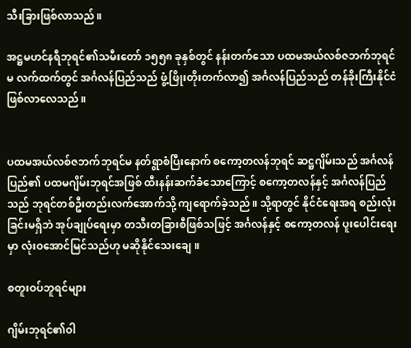သီးခြားဖြစ်လာသည်။

အဋ္ဌမဟင်နရီဘုရင်၏သမီးတော် ၁၅၅၈ ခုနှစ်တွင် နန်းတက်သော ပထမအယ်လစ်ဇဘက်ဘုရင်မ လက်ထက်တွင် အင်္ဂလန်ပြည်သည် ဖွံ့ဖြိုးတိုးတက်လာ၍ အင်္ဂလန်ပြည်သည် တန်ခိုးကြီးနိုင်ငံ ဖြစ်လာလေသည်။


ပထမအယ်လစ်ဇဘက်ဘုရင်မ နတ်ရွာစံပြီးနောက် စကော့တလန်ဘုရင် ဆဋ္ဌဂျိမ်းသည် အင်္ဂလန်ပြည်၏ ပထမဂျိမ်းဘုရင်အဖြစ် ထီးနန်းဆက်ခံသောကြောင့် စကော့တလန်နှင့် အင်္ဂလန်ပြည်သည် ဘုရင်တစ်ဦးတည်းလက်အောက်သို့ ကျရောက်ခဲ့သည်။ သို့ရာတွင် နိုင်ငံရေးအရ စည်းလုံးခြင်းမရှိဘဲ အုပ်ချုပ်ရေးမှာ တသီးတခြားစီဖြစ်သဖြင့် အင်္ဂလန်နှင့် စကော့တလန် ပူးပေါင်းရေးမှာ လုံးဝအောင်မြင်သည်ဟု မဆိုနိုင်သေးချေ။

စတူးဝပ်ဘူရင်များ

ဂျိမ်းဘုရင်၏ဝါ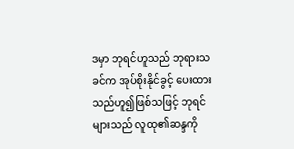ဒမှာ ဘုရင်ဟူသည် ဘုရားသခင်က အုပ်စိုးနိုင်ခွင့် ပေးထားသည်ဟူ၍ဖြစ်သဖြင့် ဘုရင်များသည် လူထု၏ဆန္ဒကို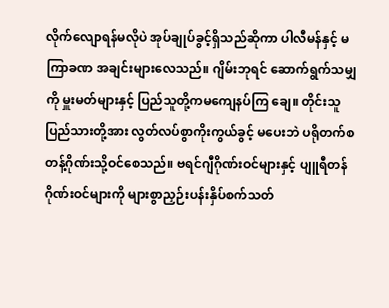လိုက်လျောရန်မလိုပဲ အုပ်ချုပ်ခွင့်ရှိသည်ဆိုကာ ပါလီမန်နှင့် မကြာခဏ အချင်းများလေသည်။ ဂျိမ်းဘုရင် ဆောက်ရွက်သမျှကို မှူးမတ်များနှင့် ပြည်သူတို့ကမကျေနပ်ကြ ချေ။ တိုင်းသူပြည်သားတို့အား လွတ်လပ်စွာကိုးကွယ်ခွင့် မပေးဘဲ ပရိုတက်စတန့်ဂိုဏ်းသို့ဝင်စေသည်။ ဗရင်ဂျီဂိုဏ်းဝင်များနှင့် ပျူရီတန်ဂိုဏ်းဝင်များကို များစွာညှဉ်းပန်းနှိပ်စက်သတ်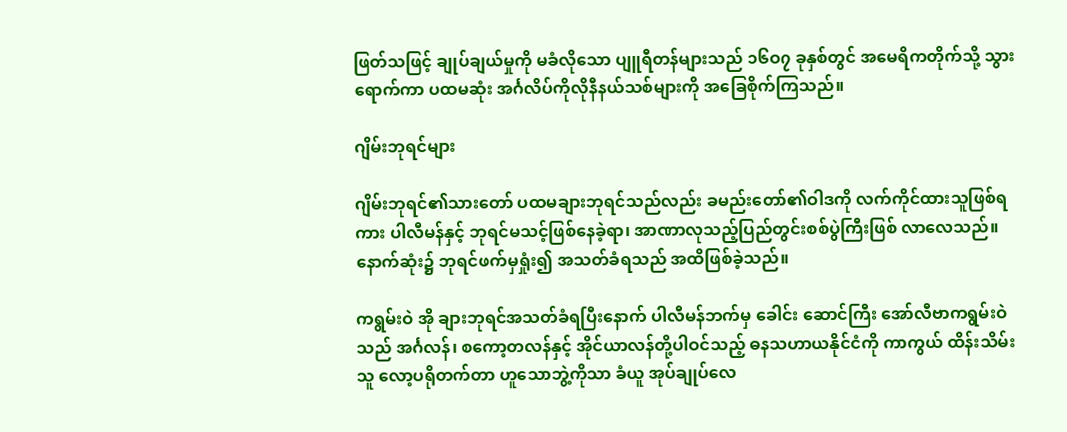ဖြတ်သဖြင့် ချုပ်ချယ်မှုကို မခံလိုသော ပျူရီတန်များသည် ၁၆ဝ၇ ခုနှစ်တွင် အမေရိကတိုက်သို့ သွားရောက်ကာ ပထမဆုံး အင်္ဂလိပ်ကိုလိုနီနယ်သစ်များကို အခြေစိုက်ကြသည်။

ဂျိမ်းဘုရင်များ

ဂျိမ်းဘုရင်၏သားတော် ပထမချားဘုရင်သည်လည်း ခမည်းတော်၏ဝါဒကို လက်ကိုင်ထားသူဖြစ်ရကား ပါလီမန်နှင့် ဘုရင်မသင့်ဖြစ်နေခဲ့ရာ၊ အာဏာလုသည့်ပြည်တွင်းစစ်ပွဲကြီးဖြစ် လာလေသည်။ နောက်ဆုံး၌ ဘုရင်ဖက်မှရှုံး၍ အသတ်ခံရသည် အထိဖြစ်ခဲ့သည်။

ကရွမ်းဝဲ အို ချားဘုရင်အသတ်ခံရပြီးနောက် ပါလီမန်ဘက်မှ ခေါင်း ဆောင်ကြီး အော်လီဗာကရွမ်းဝဲသည် အင်္ဂလန်၊ စကော့တလန်နှင့် အိုင်ယာလန်တို့ပါဝင်သည့် ဓနသဟာယနိုင်ငံကို ကာကွယ် ထိန်းသိမ်းသူ လော့ပရိုတက်တာ ဟူသောဘွဲ့ကိုသာ ခံယူ အုပ်ချုပ်လေ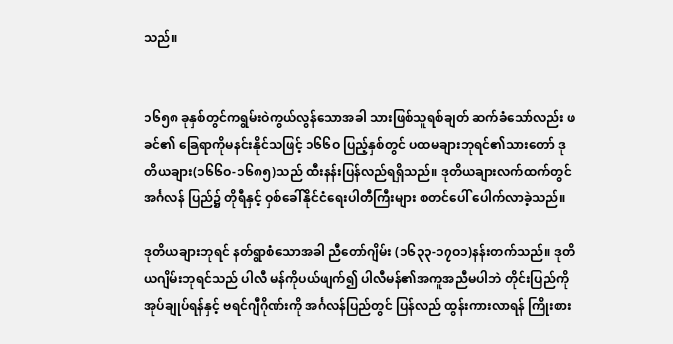သည်။


၁၆၅၈ ခုနှစ်တွင်ကရွမ်းဝဲကွယ်လွန်သောအခါ သားဖြစ်သူရစ်ချတ် ဆက်ခံသော်လည်း ဖခင်၏ ခြေရာကိုမနင်းနိုင်သဖြင့် ၁၆၆ဝ ပြည့်နှစ်တွင် ပထမချားဘုရင်၏သားတော် ဒုတိယချား(၁၆၆ဝ-၁၆၈၅)သည် ထီးနန်းပြန်လည်ရရှိသည်။ ဒုတိယချားလက်ထက်တွင် အင်္ဂလန် ပြည်၌ တိုရီနှင့် ဝှစ်ခေါ်နိုင်ငံရေးပါတီကြီးများ စတင်ပေါ် ပေါက်လာခဲ့သည်။

ဒုတိယချားဘုရင် နတ်ရွာစံသောအခါ ညီတော်ဂျိမ်း (၁၆၃၃-၁၇ဝ၁)နန်းတက်သည်။ ဒုတိယဂျိမ်းဘုရင်သည် ပါလီ မန်ကိုပယ်ဖျက်၍ ပါလီမန်၏အကူအညီမပါဘဲ တိုင်းပြည်ကို အုပ်ချုပ်ရန်နှင့် ဗရင်ဂျီဂိုဏ်းကို အင်္ဂလန်ပြည်တွင် ပြန်လည် ထွန်းကားလာရန် ကြိုးစား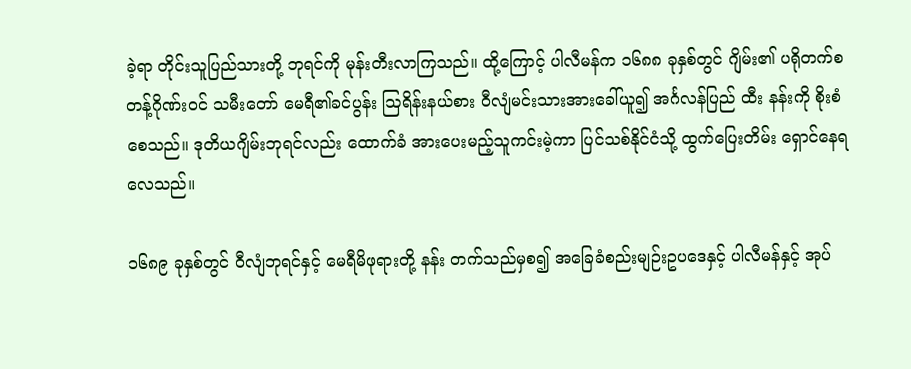ခဲ့ရာ တိုင်းသူပြည်သားတို့ ဘုရင်ကို မုန်းတီးလာကြသည်။ ထို့ကြောင့် ပါလီမန်က ၁၆၈၈ ခုနှစ်တွင် ဂျိမ်း၏ ပရိုတက်စတန့်ဂိုဏ်းဝင် သမီးတော် မေရီ၏ခင်ပွန်း ဩရိန်းနယ်စား ဝီလျံမင်းသားအားခေါ်ယူ၍ အင်္ဂလန်ပြည် ထီး နန်းကို စိုးစံစေသည်။ ဒုတိယဂျိမ်းဘုရင်လည်း ထောက်ခံ အားပေးမည့်သူကင်းမဲ့ကာ ပြင်သစ်နိုင်ငံသို့ ထွက်ပြေးတိမ်း ရှောင်နေရလေသည်။

၁၆၈၉ ခုနှစ်တွင် ဝီလျံဘုရင်နှင့် မေရီမိဖုရားတို့ နန်း တက်သည်မှစ၍ အခြေခံစည်းမျဉ်းဥပဒေနှင့် ပါလီမန်နှင့် အုပ်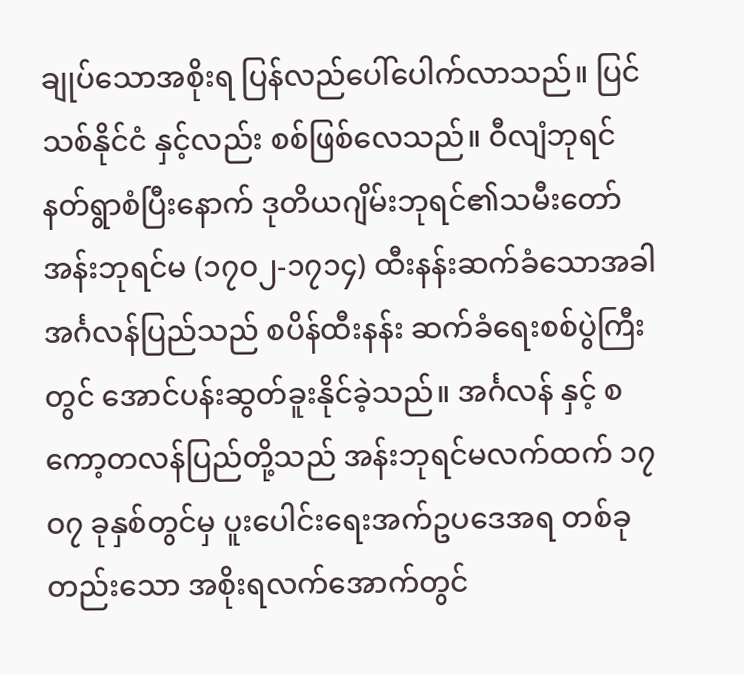ချုပ်သောအစိုးရ ပြန်လည်ပေါ်ပေါက်လာသည်။ ပြင်သစ်နိုင်ငံ နှင့်လည်း စစ်ဖြစ်လေသည်။ ဝီလျံဘုရင်နတ်ရွာစံပြီးနောက် ဒုတိယဂျိမ်းဘုရင်၏သမီးတော် အန်းဘုရင်မ (၁၇ဝ၂-၁၇၁၄) ထီးနန်းဆက်ခံသောအခါ အင်္ဂလန်ပြည်သည် စပိန်ထီးနန်း ဆက်ခံရေးစစ်ပွဲကြီးတွင် အောင်ပန်းဆွတ်ခူးနိုင်ခဲ့သည်။ အင်္ဂလန် နှင့် စကော့တလန်ပြည်တို့သည် အန်းဘုရင်မလက်ထက် ၁၇ဝ၇ ခုနှစ်တွင်မှ ပူးပေါင်းရေးအက်ဥပဒေအရ တစ်ခုတည်းသော အစိုးရလက်အောက်တွင်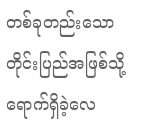တစ်ခုတည်းသောတိုင်းပြည်အဖြစ်သို့ ရောက်ရှိခဲ့လေ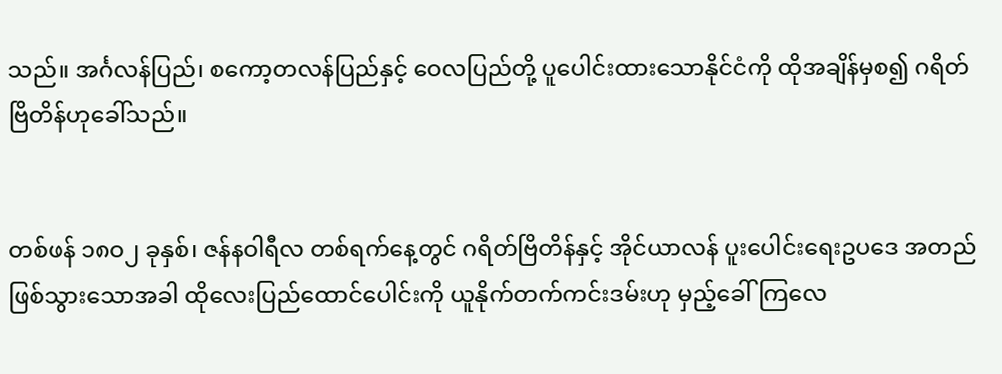သည်။ အင်္ဂလန်ပြည်၊ စကော့တလန်ပြည်နှင့် ဝေလပြည်တို့ ပူပေါင်းထားသောနိုင်ငံကို ထိုအချိန်မှစ၍ ဂရိတ်ဗြိတိန်ဟုခေါ်သည်။


တစ်ဖန် ၁၈ဝ၂ ခုနှစ်၊ ဇန်နဝါရီလ တစ်ရက်နေ့တွင် ဂရိတ်ဗြိတိန်နှင့် အိုင်ယာလန် ပူးပေါင်းရေးဥပဒေ အတည်ဖြစ်သွားသောအခါ ထိုလေးပြည်ထောင်ပေါင်းကို ယူနိုက်တက်ကင်းဒမ်းဟု မှည့်ခေါ်ကြလေ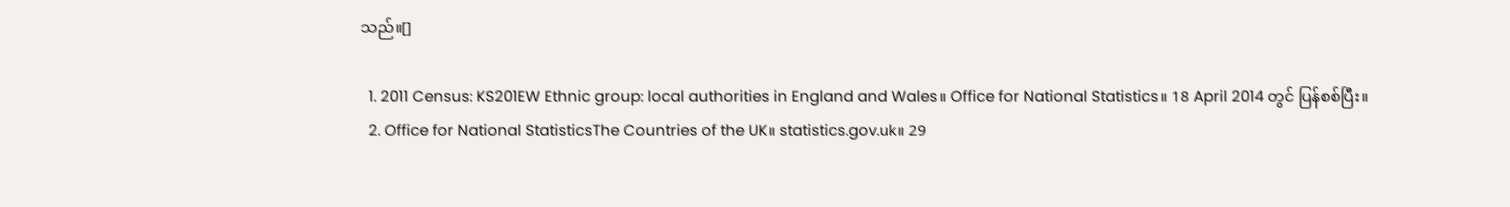သည်။[]

  1. 2011 Census: KS201EW Ethnic group: local authorities in England and Wales။ Office for National Statistics။ 18 April 2014 တွင် ပြန်စစ်ပြီး။
  2. Office for National StatisticsThe Countries of the UK။ statistics.gov.uk။ 29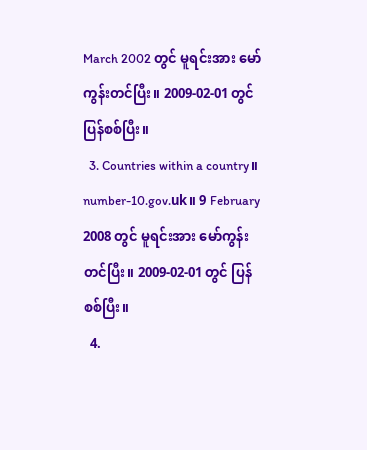March 2002 တွင် မူရင်းအား မော်ကွန်းတင်ပြီး။ 2009-02-01 တွင် ပြန်စစ်ပြီး။
  3. Countries within a country။ number-10.gov.uk။ 9 February 2008 တွင် မူရင်းအား မော်ကွန်းတင်ပြီး။ 2009-02-01 တွင် ပြန်စစ်ပြီး။
  4.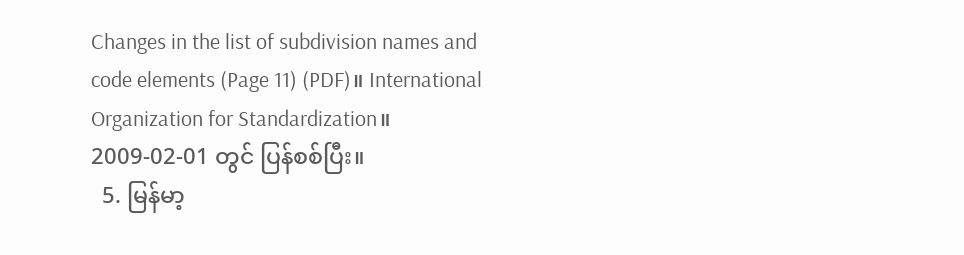Changes in the list of subdivision names and code elements (Page 11) (PDF)။ International Organization for Standardization။ 2009-02-01 တွင် ပြန်စစ်ပြီး။
  5. မြန်မာ့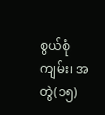စွယ်စုံကျမ်း၊ အတွဲ(၁၅)